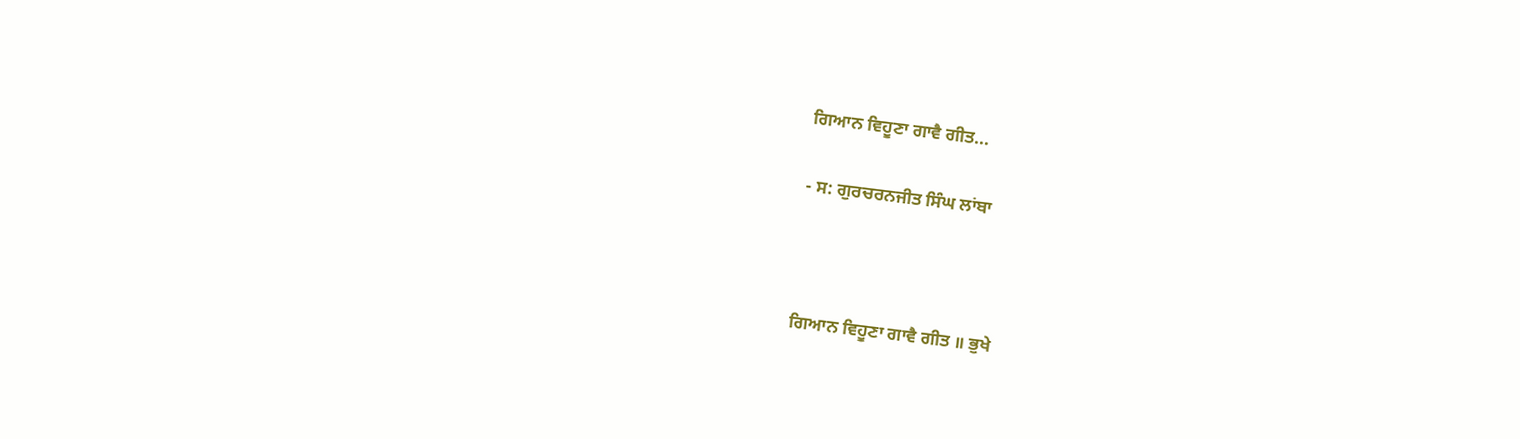ਗਿਆਨ ਵਿਹੂਣਾ ਗਾਵੈ ਗੀਤ...

- ਸ: ਗੁਰਚਰਨਜੀਤ ਸਿੰਘ ਲਾਂਬਾ



ਗਿਆਨ ਵਿਹੂਣਾ ਗਾਵੈ ਗੀਤ ॥ ਭੁਖੇ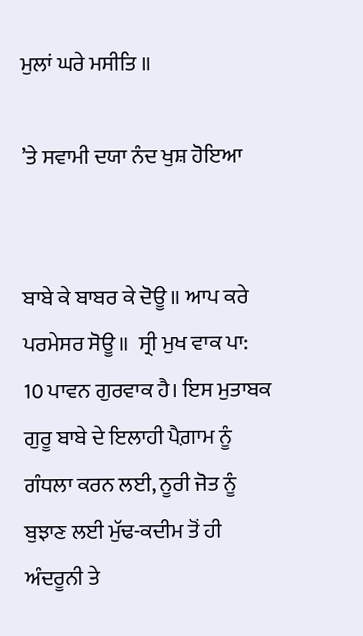ਮੁਲਾਂ ਘਰੇ ਮਸੀਤਿ ॥

’ਤੇ ਸਵਾਮੀ ਦਯਾ ਨੰਦ ਖੁਸ਼ ਹੋਇਆ


ਬਾਬੇ ਕੇ ਬਾਬਰ ਕੇ ਦੋਊ ॥ ਆਪ ਕਰੇ ਪਰਮੇਸਰ ਸੋਊ ॥  ਸ੍ਰੀ ਮੁਖ ਵਾਕ ਪਾ: 10 ਪਾਵਨ ਗੁਰਵਾਕ ਹੈ। ਇਸ ਮੁਤਾਬਕ ਗੁਰੂ ਬਾਬੇ ਦੇ ਇਲਾਹੀ ਪੈਗ਼ਾਮ ਨੂੰ ਗੰਧਲਾ ਕਰਨ ਲਈ, ਨੂਰੀ ਜੋਤ ਨੂੰ ਬੁਝਾਣ ਲਈ ਮੁੱਢ-ਕਦੀਮ ਤੋਂ ਹੀ ਅੰਦਰੂਨੀ ਤੇ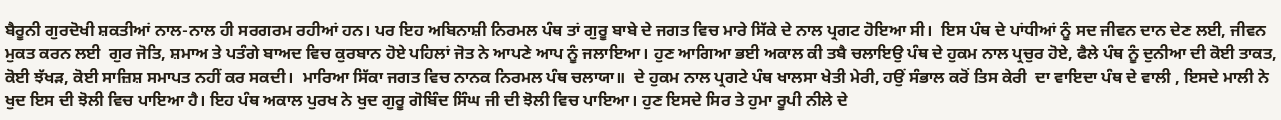ਬੈਰੂਨੀ ਗੁਰਦੋਖੀ ਸ਼ਕਤੀਆਂ ਨਾਲ-ਨਾਲ ਹੀ ਸਰਗਰਮ ਰਹੀਆਂ ਹਨ। ਪਰ ਇਹ ਅਬਿਨਾਸ਼ੀ ਨਿਰਮਲ ਪੰਥ ਤਾਂ ਗੁਰੂ ਬਾਬੇ ਦੇ ਜਗਤ ਵਿਚ ਮਾਰੇ ਸਿੱਕੇ ਦੇ ਨਾਲ ਪ੍ਰਗਟ ਹੋਇਆ ਸੀ।  ਇਸ ਪੰਥ ਦੇ ਪਾਂਧੀਆਂ ਨੂੰ ਸਦ ਜੀਵਨ ਦਾਨ ਦੇਣ ਲਈ, ਜੀਵਨ ਮੁਕਤ ਕਰਨ ਲਈ  ਗੁਰ ਜੋਤਿ, ਸ਼ਮਾਅ ਤੇ ਪਤੰਗੇ ਬਾਅਦ ਵਿਚ ਕੁਰਬਾਨ ਹੋਏ ਪਹਿਲਾਂ ਜੋਤ ਨੇ ਆਪਣੇ ਆਪ ਨੂੰ ਜਲਾਇਆ। ਹੁਣ ਆਗਿਆ ਭਈ ਅਕਾਲ ਕੀ ਤਬੈ ਚਲਾਇਉ ਪੰਥ ਦੇ ਹੁਕਮ ਨਾਲ ਪ੍ਰਚੁਰ ਹੋਏ, ਫੈਲੇ ਪੰਥ ਨੂੰ ਦੁਨੀਆ ਦੀ ਕੋਈ ਤਾਕਤ, ਕੋਈ ਝੱਖੜ, ਕੋਈ ਸਾਜ਼ਿਸ਼ ਸਮਾਪਤ ਨਹੀਂ ਕਰ ਸਕਦੀ।  ਮਾਰਿਆ ਸਿੱਕਾ ਜਗਤ ਵਿਚ ਨਾਨਕ ਨਿਰਮਲ ਪੰਥ ਚਲਾਯਾ॥  ਦੇ ਹੁਕਮ ਨਾਲ ਪ੍ਰਗਟੇ ਪੰਥ ਖਾਲਸਾ ਖੇਤੀ ਮੇਰੀ, ਹਉਂ ਸੰਭਾਲ ਕਰੋਂ ਤਿਸ ਕੇਰੀ  ਦਾ ਵਾਇਦਾ ਪੰਥ ਦੇ ਵਾਲੀ , ਇਸਦੇ ਮਾਲੀ ਨੇ ਖੁਦ ਇਸ ਦੀ ਝੋਲੀ ਵਿਚ ਪਾਇਆ ਹੈ। ਇਹ ਪੰਥ ਅਕਾਲ ਪੁਰਖ ਨੇ ਖੁਦ ਗੁਰੂ ਗੋਬਿੰਦ ਸਿੰਘ ਜੀ ਦੀ ਝੋਲੀ ਵਿਚ ਪਾਇਆ। ਹੁਣ ਇਸਦੇ ਸਿਰ ਤੇ ਹੁਮਾ ਰੂਪੀ ਨੀਲੇ ਦੇ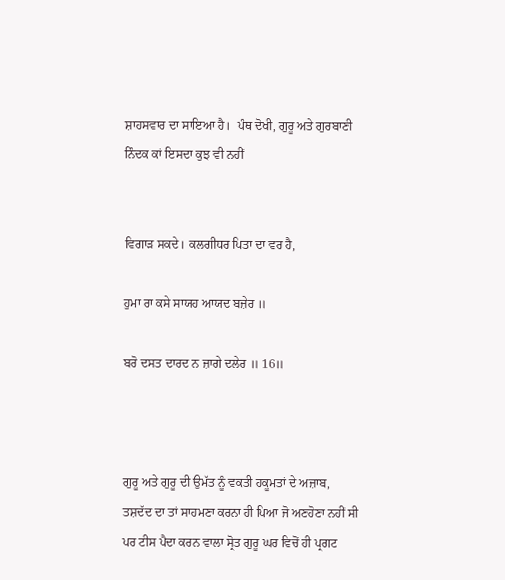ਸ਼ਾਹਸਵਾਰ ਦਾ ਸਾਇਆ ਹੈ।  ਪੰਥ ਦੋਖੀ, ਗੁਰੂ ਅਤੇ ਗੁਰਬਾਣੀ ਨਿੰਦਕ ਕਾਂ ਇਸਦਾ ਕੁਝ ਵੀ ਨਹੀਂ


ਵਿਗਾੜ ਸਕਦੇ। ਕਲਗੀਧਰ ਪਿਤਾ ਦਾ ਵਰ ਹੈ,

ਹੁਮਾ ਰਾ ਕਸੇ ਸਾਯਹ ਆਯਦ ਬਜ਼ੇਰ ॥

ਬਰੋ ਦਸਤ ਦਾਰਦ ਨ ਜ਼ਾਗੇ ਦਲੇਰ ॥ 16॥



ਗੁਰੂ ਅਤੇ ਗੁਰੂ ਦੀ ਉਮੱਤ ਨੂੰ ਵਕਤੀ ਹਕੂਮਤਾਂ ਦੇ ਅਜ਼ਾਬ, ਤਸ਼ਦੱਦ ਦਾ ਤਾਂ ਸਾਹਮਣਾ ਕਰਨਾ ਹੀ ਪਿਆ ਜੋ ਅਣਹੋਣਾ ਨਹੀਂ ਸੀ ਪਰ ਟੀਸ ਪੈਦਾ ਕਰਨ ਵਾਲਾ ਸ੍ਰੋਤ ਗੁਰੂ ਘਰ ਵਿਚੋਂ ਹੀ ਪ੍ਰਗਟ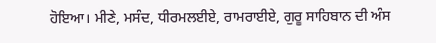ਹੋਇਆ। ਮੀਣੇ, ਮਸੰਦ, ਧੀਰਮਲਈਏ, ਰਾਮਰਾਈਏ, ਗੁਰੂ ਸਾਹਿਬਾਨ ਦੀ ਅੰਸ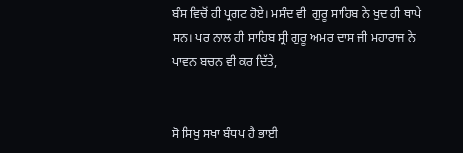ਬੰਸ ਵਿਚੋਂ ਹੀ ਪ੍ਰਗਟ ਹੋਏ। ਮਸੰਦ ਵੀ  ਗੁਰੂ ਸਾਹਿਬ ਨੇ ਖੁਦ ਹੀ ਥਾਪੇ ਸਨ। ਪਰ ਨਾਲ ਹੀ ਸਾਹਿਬ ਸ੍ਰੀ ਗੁਰੂ ਅਮਰ ਦਾਸ ਜੀ ਮਹਾਰਾਜ ਨੇ ਪਾਵਨ ਬਚਨ ਵੀ ਕਰ ਦਿੱਤੇ,


ਸੋ ਸਿਖੁ ਸਖਾ ਬੰਧਪ ਹੈ ਭਾਈ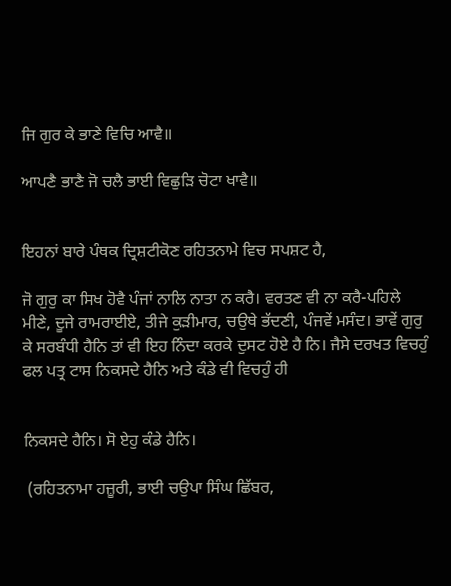ਜਿ ਗੁਰ ਕੇ ਭਾਣੇ ਵਿਚਿ ਆਵੈ॥

ਆਪਣੈ ਭਾਣੈ ਜੋ ਚਲੈ ਭਾਈ ਵਿਛੁੜਿ ਚੋਟਾ ਖਾਵੈ॥


ਇਹਨਾਂ ਬਾਰੇ ਪੰਥਕ ਦ੍ਰਿਸ਼ਟੀਕੋਣ ਰਹਿਤਨਾਮੇ ਵਿਚ ਸਪਸ਼ਟ ਹੈ,

ਜੋ ਗੁਰੁ ਕਾ ਸਿਖ ਹੋਵੈ ਪੰਜਾਂ ਨਾਲਿ ਨਾਤਾ ਨ ਕਰੈ। ਵਰਤਣ ਵੀ ਨਾ ਕਰੈ-ਪਹਿਲੇ ਮੀਣੇ, ਦੂਜੇ ਰਾਮਰਾਈਏ, ਤੀਜੇ ਕੁੜੀਮਾਰ, ਚਉਥੇ ਭੱਦਣੀ, ਪੰਜਵੇਂ ਮਸੰਦ। ਭਾਵੇਂ ਗੁਰੁ ਕੇ ਸਰਬੰਧੀ ਹੈਨਿ ਤਾਂ ਵੀ ਇਹ ਨਿੰਦਾ ਕਰਕੇ ਦੁਸਟ ਹੋਏ ਹੈ ਨਿ। ਜੈਸੇ ਦਰਖਤ ਵਿਚਹੁੰ ਫਲ ਪਤ੍ਰ ਟਾਸ ਨਿਕਸਦੇ ਹੈਨਿ ਅਤੇ ਕੰਡੇ ਵੀ ਵਿਚਹੁੰ ਹੀ


ਨਿਕਸਦੇ ਹੈਨਿ। ਸੋ ਏਹੁ ਕੰਡੇ ਹੈਨਿ।

 (ਰਹਿਤਨਾਮਾ ਹਜ਼ੂਰੀ, ਭਾਈ ਚਉਪਾ ਸਿੰਘ ਛਿੱਬਰ,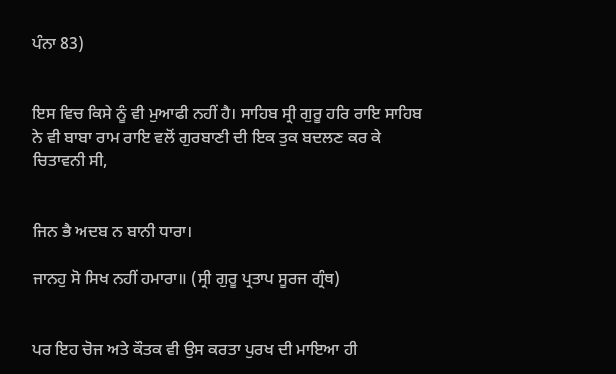ਪੰਨਾ 83)


ਇਸ ਵਿਚ ਕਿਸੇ ਨੂੰ ਵੀ ਮੁਆਫੀ ਨਹੀਂ ਹੈ। ਸਾਹਿਬ ਸ੍ਰੀ ਗੁਰੂ ਹਰਿ ਰਾਇ ਸਾਹਿਬ ਨੇ ਵੀ ਬਾਬਾ ਰਾਮ ਰਾਇ ਵਲੋਂ ਗੁਰਬਾਣੀ ਦੀ ਇਕ ਤੁਕ ਬਦਲਣ ਕਰ ਕੇ ਚਿਤਾਵਨੀ ਸੀ,


ਜਿਨ ਭੈ ਅਦਬ ਨ ਬਾਨੀ ਧਾਰਾ।

ਜਾਨਹੁ ਸੋ ਸਿਖ ਨਹੀਂ ਹਮਾਰਾ॥ (ਸ੍ਰੀ ਗੁਰੂ ਪ੍ਰਤਾਪ ਸੂਰਜ ਗ੍ਰੰਥ)


ਪਰ ਇਹ ਚੋਜ ਅਤੇ ਕੌਤਕ ਵੀ ਉਸ ਕਰਤਾ ਪੁਰਖ ਦੀ ਮਾਇਆ ਹੀ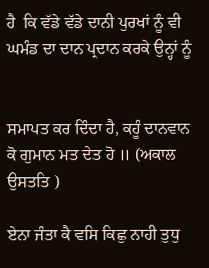ਹੈ  ਕਿ ਵੱਡੇ ਵੱਡੇ ਦਾਨੀ ਪੁਰਖਾਂ ਨੂੰ ਵੀ ਘਮੰਡ ਦਾ ਦਾਨ ਪ੍ਰਦਾਨ ਕਰਕੇ ਉਨ੍ਹਾਂ ਨੂੰ


ਸਮਾਪਤ ਕਰ ਦਿੰਦਾ ਹੈ, ਕਹੂੰ ਦਾਨਵਾਨ ਕੋ ਗੁਮਾਨ ਮਤ ਦੇਤ ਹੋ ॥ (ਅਕਾਲ ਉਸਤਤਿ )

ਏਨਾ ਜੰਤਾ ਕੈ ਵਸਿ ਕਿਛੁ ਨਾਹੀ ਤੁਧੁ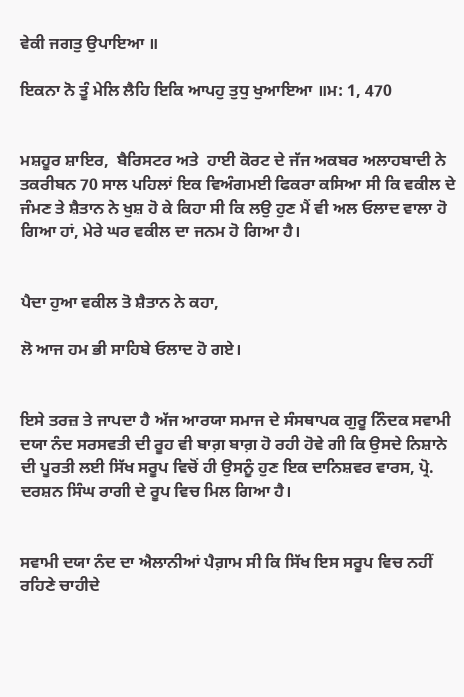ਵੇਕੀ ਜਗਤੁ ਉਪਾਇਆ ॥

ਇਕਨਾ ਨੋ ਤੂੰ ਮੇਲਿ ਲੈਹਿ ਇਕਿ ਆਪਹੁ ਤੁਧੁ ਖੁਆਇਆ ॥ਮ: 1, 470


ਮਸ਼ਹੂਰ ਸ਼ਾਇਰ,  ਬੈਰਿਸਟਰ ਅਤੇ  ਹਾਈ ਕੋਰਟ ਦੇ ਜੱਜ ਅਕਬਰ ਅਲਾਹਬਾਦੀ ਨੇ ਤਕਰੀਬਨ 70 ਸਾਲ ਪਹਿਲਾਂ ਇਕ ਵਿਅੰਗਮਈ ਫਿਕਰਾ ਕਸਿਆ ਸੀ ਕਿ ਵਕੀਲ ਦੇ ਜੰਮਣ ਤੇ ਸ਼ੈਤਾਨ ਨੇ ਖੁਸ਼ ਹੋ ਕੇ ਕਿਹਾ ਸੀ ਕਿ ਲਉ ਹੁਣ ਮੈਂ ਵੀ ਅਲ ਓਲਾਦ ਵਾਲਾ ਹੋ ਗਿਆ ਹਾਂ, ਮੇਰੇ ਘਰ ਵਕੀਲ ਦਾ ਜਨਮ ਹੋ ਗਿਆ ਹੈ।


ਪੈਦਾ ਹੁਆ ਵਕੀਲ ਤੋ ਸ਼ੈਤਾਨ ਨੇ ਕਹਾ,

ਲੋ ਆਜ ਹਮ ਭੀ ਸਾਹਿਬੇ ਓਲਾਦ ਹੋ ਗਏ।


ਇਸੇ ਤਰਜ਼ ਤੇ ਜਾਪਦਾ ਹੈ ਅੱਜ ਆਰਯਾ ਸਮਾਜ ਦੇ ਸੰਸਥਾਪਕ ਗੁਰੂ ਨਿੰਦਕ ਸਵਾਮੀ ਦਯਾ ਨੰਦ ਸਰਸਵਤੀ ਦੀ ਰੂਹ ਵੀ ਬਾਗ਼ ਬਾਗ਼ ਹੋ ਰਹੀ ਹੋਵੇ ਗੀ ਕਿ ਉਸਦੇ ਨਿਸ਼ਾਨੇ ਦੀ ਪੂਰਤੀ ਲਈ ਸਿੱਖ ਸਰੂਪ ਵਿਚੋਂ ਹੀ ਉਸਨੂੰ ਹੁਣ ਇਕ ਦਾਨਿਸ਼ਵਰ ਵਾਰਸ, ਪ੍ਰੋ. ਦਰਸ਼ਨ ਸਿੰਘ ਰਾਗੀ ਦੇ ਰੂਪ ਵਿਚ ਮਿਲ ਗਿਆ ਹੈ।


ਸਵਾਮੀ ਦਯਾ ਨੰਦ ਦਾ ਐਲਾਨੀਆਂ ਪੈਗ਼ਾਮ ਸੀ ਕਿ ਸਿੱਖ ਇਸ ਸਰੂਪ ਵਿਚ ਨਹੀਂ ਰਹਿਣੇ ਚਾਹੀਦੇ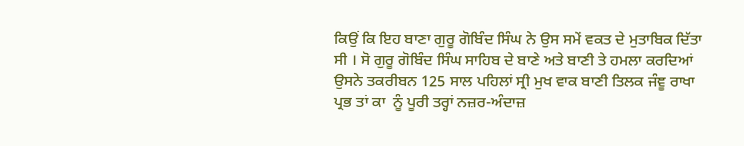ਕਿਉਂ ਕਿ ਇਹ ਬਾਣਾ ਗੁਰੂ ਗੋਬਿੰਦ ਸਿੰਘ ਨੇ ਉਸ ਸਮੇਂ ਵਕਤ ਦੇ ਮੁਤਾਬਿਕ ਦਿੱਤਾ ਸੀ । ਸੋ ਗੁਰੂ ਗੋਬਿੰਦ ਸਿੰਘ ਸਾਹਿਬ ਦੇ ਬਾਣੇ ਅਤੇ ਬਾਣੀ ਤੇ ਹਮਲਾ ਕਰਦਿਆਂ ਉਸਨੇ ਤਕਰੀਬਨ 125 ਸਾਲ ਪਹਿਲਾਂ ਸ੍ਰੀ ਮੁਖ ਵਾਕ ਬਾਣੀ ਤਿਲਕ ਜੰਞੂ ਰਾਖਾ ਪ੍ਰਭ ਤਾਂ ਕਾ  ਨੂੰ ਪੂਰੀ ਤਰ੍ਹਾਂ ਨਜ਼ਰ-ਅੰਦਾਜ਼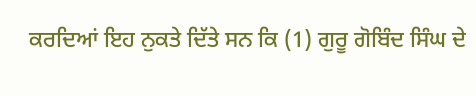ਕਰਦਿਆਂ ਇਹ ਨੁਕਤੇ ਦਿੱਤੇ ਸਨ ਕਿ (1) ਗੁਰੂ ਗੋਬਿੰਦ ਸਿੰਘ ਦੇ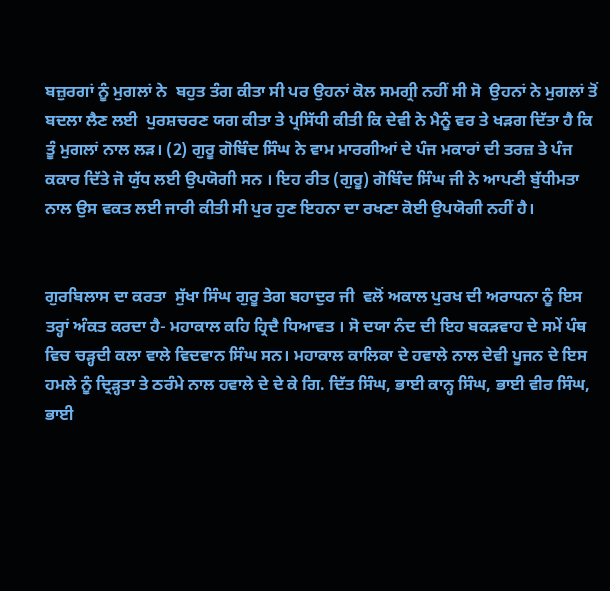ਬਜ਼ੁਰਗਾਂ ਨੂੰ ਮੁਗਲਾਂ ਨੇ  ਬਹੁਤ ਤੰਗ ਕੀਤਾ ਸੀ ਪਰ ਉਹਨਾਂ ਕੋਲ ਸਮਗ੍ਰੀ ਨਹੀਂ ਸੀ ਸੋ  ਉਹਨਾਂ ਨੇ ਮੁਗਲਾਂ ਤੋਂ ਬਦਲਾ ਲੈਣ ਲਈ  ਪੁਰਸ਼ਚਰਣ ਯਗ ਕੀਤਾ ਤੇ ਪ੍ਰਸਿੱਧੀ ਕੀਤੀ ਕਿ ਦੇਵੀ ਨੇ ਮੈਨੂੰ ਵਰ ਤੇ ਖੜਗ ਦਿੱਤਾ ਹੈ ਕਿ ਤੂੰ ਮੁਗਲਾਂ ਨਾਲ ਲੜ। (2) ਗੁਰੂ ਗੋਬਿੰਦ ਸਿੰਘ ਨੇ ਵਾਮ ਮਾਰਗੀਆਂ ਦੇ ਪੰਜ ਮਕਾਰਾਂ ਦੀ ਤਰਜ਼ ਤੇ ਪੰਜ ਕਕਾਰ ਦਿੱਤੇ ਜੋ ਯੁੱਧ ਲਈ ਉਪਯੋਗੀ ਸਨ । ਇਹ ਰੀਤ (ਗੁਰੂ) ਗੋਬਿੰਦ ਸਿੰਘ ਜੀ ਨੇ ਆਪਣੀ ਬੁੱਧੀਮਤਾ ਨਾਲ ਉਸ ਵਕਤ ਲਈ ਜਾਰੀ ਕੀਤੀ ਸੀ ਪੁਰ ਹੁਣ ਇਹਨਾ ਦਾ ਰਖਣਾ ਕੋਈ ਉਪਯੋਗੀ ਨਹੀਂ ਹੈ।


ਗੁਰਬਿਲਾਸ ਦਾ ਕਰਤਾ  ਸੁੱਖਾ ਸਿੰਘ ਗੁਰੂ ਤੇਗ ਬਹਾਦੁਰ ਜੀ  ਵਲੋਂ ਅਕਾਲ ਪੁਰਖ ਦੀ ਅਰਾਧਨਾ ਨੂੰ ਇਸ ਤਰ੍ਹਾਂ ਅੰਕਤ ਕਰਦਾ ਹੈ- ਮਹਾਕਾਲ ਕਹਿ ਹ੍ਰਿਦੈ ਧਿਆਵਤ । ਸੋ ਦਯਾ ਨੰਦ ਦੀ ਇਹ ਬਕੜਵਾਹ ਦੇ ਸਮੇਂ ਪੰਥ ਵਿਚ ਚੜ੍ਹਦੀ ਕਲਾ ਵਾਲੇ ਵਿਦਵਾਨ ਸਿੰਘ ਸਨ। ਮਹਾਕਾਲ ਕਾਲਿਕਾ ਦੇ ਹਵਾਲੇ ਨਾਲ ਦੇਵੀ ਪੂਜਨ ਦੇ ਇਸ ਹਮਲੇ ਨੂੰ ਦ੍ਰਿੜ੍ਹਤਾ ਤੇ ਠਰੰਮੇ ਨਾਲ ਹਵਾਲੇ ਦੇ ਦੇ ਕੇ ਗਿ. ਦਿੱਤ ਸਿੰਘ, ਭਾਈ ਕਾਨ੍ਹ ਸਿੰਘ, ਭਾਈ ਵੀਰ ਸਿੰਘ, ਭਾਈ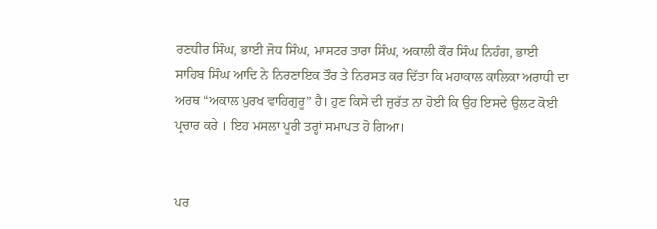ਰਣਧੀਰ ਸਿੰਘ, ਭਾਈ ਜੋਧ ਸਿੰਘ, ਮਾਸਟਰ ਤਾਰਾ ਸਿੰਘ, ਅਕਾਲੀ ਕੌਰ ਸਿੰਘ ਨਿਹੰਗ, ਭਾਈ ਸਾਹਿਬ ਸਿੰਘ ਆਦਿ ਨੇ ਨਿਰਣਾਇਕ ਤੌਰ ਤੇ ਨਿਰਸਤ ਕਰ ਦਿੱਤਾ ਕਿ ਮਹਾਕਾਲ ਕਾਲਿਕਾ ਅਰਾਧੀ ਦਾ ਅਰਥ “ਅਕਾਲ ਪੁਰਖ ਵਾਹਿਗੁਰੂ” ਹੈ। ਹੁਣ ਕਿਸੇ ਦੀ ਜੁਰੱਤ ਨਾ ਹੋਈ ਕਿ ਉਹ ਇਸਦੇ ਉਲਟ ਕੋਈ ਪ੍ਰਚਾਰ ਕਰੇ । ਇਹ ਮਸਲਾ ਪੂਰੀ ਤਰ੍ਹਾਂ ਸਮਾਪਤ ਹੋ ਗਿਆ।


ਪਰ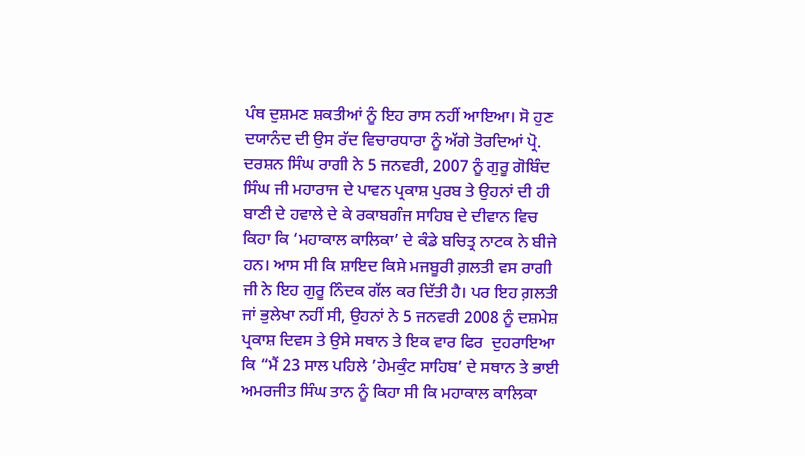ਪੰਥ ਦੁਸ਼ਮਣ ਸ਼ਕਤੀਆਂ ਨੂੰ ਇਹ ਰਾਸ ਨਹੀਂ ਆਇਆ। ਸੋ ਹੁਣ ਦਯਾਨੰਦ ਦੀ ਉਸ ਰੱਦ ਵਿਚਾਰਧਾਰਾ ਨੂੰ ਅੱਗੇ ਤੋਰਦਿਆਂ ਪ੍ਰੋ. ਦਰਸ਼ਨ ਸਿੰਘ ਰਾਗੀ ਨੇ 5 ਜਨਵਰੀ, 2007 ਨੂੰ ਗੁਰੂ ਗੋਬਿੰਦ ਸਿੰਘ ਜੀ ਮਹਾਰਾਜ ਦੇ ਪਾਵਨ ਪ੍ਰਕਾਸ਼ ਪੁਰਬ ਤੇ ਉਹਨਾਂ ਦੀ ਹੀ ਬਾਣੀ ਦੇ ਹਵਾਲੇ ਦੇ ਕੇ ਰਕਾਬਗੰਜ ਸਾਹਿਬ ਦੇ ਦੀਵਾਨ ਵਿਚ ਕਿਹਾ ਕਿ ‘ਮਹਾਕਾਲ ਕਾਲਿਕਾ’ ਦੇ ਕੰਡੇ ਬਚਿਤ੍ਰ ਨਾਟਕ ਨੇ ਬੀਜੇ ਹਨ। ਆਸ ਸੀ ਕਿ ਸ਼ਾਇਦ ਕਿਸੇ ਮਜਬੂਰੀ ਗ਼ਲਤੀ ਵਸ ਰਾਗੀ ਜੀ ਨੇ ਇਹ ਗੁਰੂ ਨਿੰਦਕ ਗੱਲ ਕਰ ਦਿੱਤੀ ਹੈ। ਪਰ ਇਹ ਗ਼ਲਤੀ ਜਾਂ ਭੁਲੇਖਾ ਨਹੀਂ ਸੀ, ਉਹਨਾਂ ਨੇ 5 ਜਨਵਰੀ 2008 ਨੂੰ ਦਸ਼ਮੇਸ਼ ਪ੍ਰਕਾਸ਼ ਦਿਵਸ ਤੇ ਉਸੇ ਸਥਾਨ ਤੇ ਇਕ ਵਾਰ ਫਿਰ  ਦੁਹਰਾਇਆ ਕਿ “ਮੈਂ 23 ਸਾਲ ਪਹਿਲੇ ’ਹੇਮਕੁੰਟ ਸਾਹਿਬ’ ਦੇ ਸਥਾਨ ਤੇ ਭਾਈ ਅਮਰਜੀਤ ਸਿੰਘ ਤਾਨ ਨੂੰ ਕਿਹਾ ਸੀ ਕਿ ਮਹਾਕਾਲ ਕਾਲਿਕਾ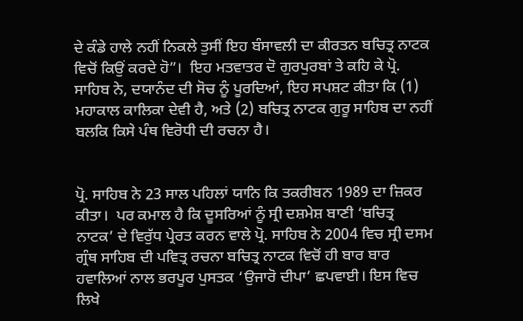ਦੇ ਕੰਡੇ ਹਾਲੇ ਨਹੀਂ ਨਿਕਲੇ ਤੁਸੀਂ ਇਹ ਬੰਸਾਵਲੀ ਦਾ ਕੀਰਤਨ ਬਚਿਤ੍ਰ ਨਾਟਕ ਵਿਚੋਂ ਕਿਉਂ ਕਰਦੇ ਹੋ”।  ਇਹ ਮਤਵਾਤਰ ਦੋ ਗੁਰਪੁਰਬਾਂ ਤੇ ਕਹਿ ਕੇ ਪ੍ਰੋ. ਸਾਹਿਬ ਨੇ, ਦਯਾਨੰਦ ਦੀ ਸੋਚ ਨੂੰ ਪੂਰਦਿਆਂ, ਇਹ ਸਪਸ਼ਟ ਕੀਤਾ ਕਿ (1) ਮਹਾਕਾਲ ਕਾਲਿਕਾ ਦੇਵੀ ਹੈ, ਅਤੇ (2) ਬਚਿਤ੍ਰ ਨਾਟਕ ਗੁਰੂ ਸਾਹਿਬ ਦਾ ਨਹੀਂ ਬਲਕਿ ਕਿਸੇ ਪੰਥ ਵਿਰੋਧੀ ਦੀ ਰਚਨਾ ਹੈ।


ਪ੍ਰੋ. ਸਾਹਿਬ ਨੇ 23 ਸਾਲ ਪਹਿਲਾਂ ਯਾਨਿ ਕਿ ਤਕਰੀਬਨ 1989 ਦਾ ਜ਼ਿਕਰ ਕੀਤਾ।  ਪਰ ਕਮਾਲ ਹੈ ਕਿ ਦੂਸਰਿਆਂ ਨੂੰ ਸ੍ਰੀ ਦਸ਼ਮੇਸ਼ ਬਾਣੀ ‘ਬਚਿਤ੍ਰ ਨਾਟਕ’ ਦੇ ਵਿਰੁੱਧ ਪ੍ਰੇਰਤ ਕਰਨ ਵਾਲੇ ਪ੍ਰੋ. ਸਾਹਿਬ ਨੇ 2004 ਵਿਚ ਸ੍ਰੀ ਦਸਮ ਗ੍ਰੰਥ ਸਾਹਿਬ ਦੀ ਪਵਿਤ੍ਰ ਰਚਨਾ ਬਚਿਤ੍ਰ ਨਾਟਕ ਵਿਚੋਂ ਹੀ ਬਾਰ ਬਾਰ ਹਵਾਲਿਆਂ ਨਾਲ ਭਰਪੂਰ ਪੁਸਤਕ ‘ਉਜਾਰੋ ਦੀਪਾ’ ਛਪਵਾਈ। ਇਸ ਵਿਚ ਲਿਖੇ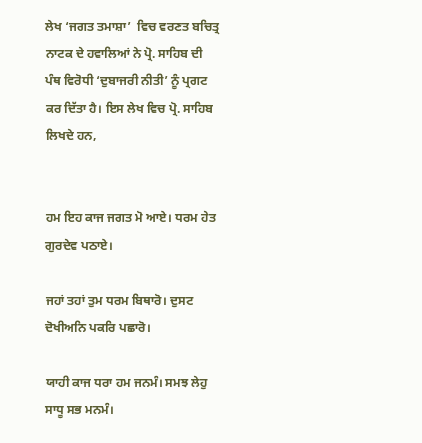ਲੇਖ ‘ਜਗਤ ਤਮਾਸ਼ਾ’  ਵਿਚ ਵਰਣਤ ਬਚਿਤ੍ਰ ਨਾਟਕ ਦੇ ਹਵਾਲਿਆਂ ਨੇ ਪ੍ਰੋ. ਸਾਹਿਬ ਦੀ ਪੰਥ ਵਿਰੋਧੀ ‘ਦੁਬਾਜਰੀ ਨੀਤੀ’ ਨੂੰ ਪ੍ਰਗਟ ਕਰ ਦਿੱਤਾ ਹੈ। ਇਸ ਲੇਖ ਵਿਚ ਪ੍ਰੋ. ਸਾਹਿਬ ਲਿਖਦੇ ਹਨ,


ਹਮ ਇਹ ਕਾਜ ਜਗਤ ਮੋ ਆਏ। ਧਰਮ ਹੇਤ ਗੁਰਦੇਵ ਪਠਾਏ।

ਜਹਾਂ ਤਹਾਂ ਤੁਮ ਧਰਮ ਬਿਥਾਰੋ। ਦੁਸਟ ਦੋਖੀਅਨਿ ਪਕਰਿ ਪਛਾਰੋ।

ਯਾਹੀ ਕਾਜ ਧਰਾ ਹਮ ਜਨਮੰ। ਸਮਝ ਲੇਹੁ ਸਾਧੂ ਸਭ ਮਨਮੰ।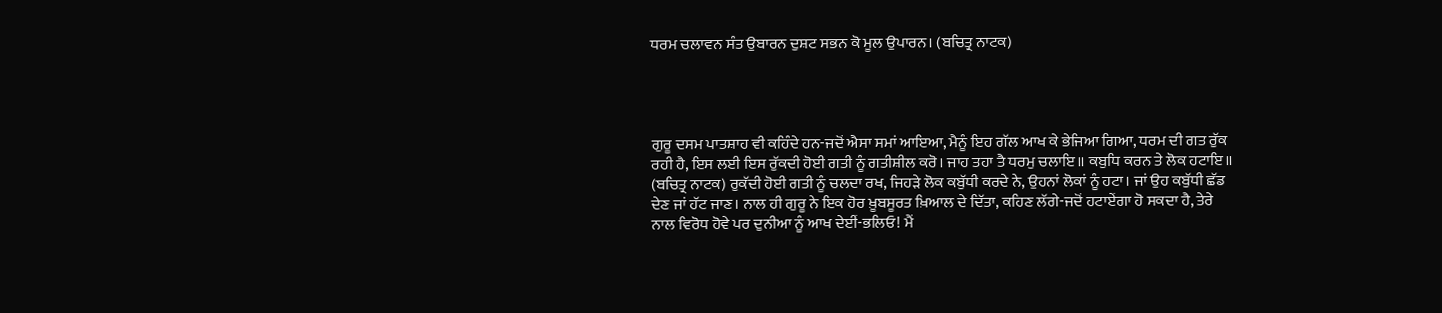ਧਰਮ ਚਲਾਵਨ ਸੰਤ ਉਬਾਰਨ ਦੁਸ਼ਟ ਸਭਨ ਕੋ ਮੂਲ ਉਪਾਰਨ। (ਬਚਿਤ੍ਰ ਨਾਟਕ)




ਗੁਰੂ ਦਸਮ ਪਾਤਸ਼ਾਹ ਵੀ ਕਹਿੰਦੇ ਹਨ-ਜਦੋਂ ਐਸਾ ਸਮਾਂ ਆਇਆ, ਮੈਨੂੰ ਇਹ ਗੱਲ ਆਖ ਕੇ ਭੇਜਿਆ ਗਿਆ, ਧਰਮ ਦੀ ਗਤ ਰੁੱਕ ਰਹੀ ਹੈ, ਇਸ ਲਈ ਇਸ ਰੁੱਕਦੀ ਹੋਈ ਗਤੀ ਨੂੰ ਗਤੀਸ਼ੀਲ ਕਰੋ। ਜਾਹ ਤਹਾ ਤੈ ਧਰਮੁ ਚਲਾਇ॥ ਕਬੁਧਿ ਕਰਨ ਤੇ ਲੋਕ ਹਟਾਇ॥ (ਬਚਿਤ੍ਰ ਨਾਟਕ) ਰੁਕੱਦੀ ਹੋਈ ਗਤੀ ਨੂੰ ਚਲਦਾ ਰਖ, ਜਿਹੜੇ ਲੋਕ ਕਬੁੱਧੀ ਕਰਦੇ ਨੇ, ਉਹਨਾਂ ਲੋਕਾਂ ਨੂੰ ਹਟਾ। ਜਾਂ ਉਹ ਕਬੁੱਧੀ ਛੱਡ ਦੇਣ ਜਾਂ ਹੱਟ ਜਾਣ। ਨਾਲ ਹੀ ਗੁਰੂ ਨੇ ਇਕ ਹੋਰ ਖ਼ੂਬਸੂਰਤ ਖ਼ਿਆਲ ਦੇ ਦਿੱਤਾ, ਕਹਿਣ ਲੱਗੇ-ਜਦੋਂ ਹਟਾਏਂਗਾ ਹੋ ਸਕਦਾ ਹੈ, ਤੇਰੇ ਨਾਲ ਵਿਰੋਧ ਹੋਵੇ ਪਰ ਦੁਨੀਆ ਨੂੰ ਆਖ ਦੇਈਂ-ਭਲਿਓ! ਮੈਂ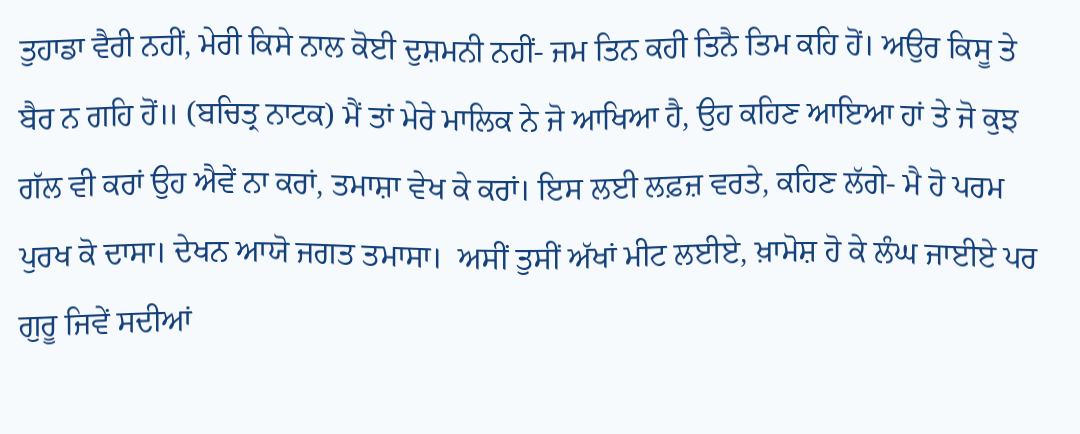ਤੁਹਾਡਾ ਵੈਰੀ ਨਹੀਂ, ਮੇਰੀ ਕਿਸੇ ਨਾਲ ਕੋਈ ਦੁਸ਼ਮਨੀ ਨਹੀਂ- ਜਮ ਤਿਨ ਕਹੀ ਤਿਨੈ ਤਿਮ ਕਹਿ ਹੋਂ। ਅਉਰ ਕਿਸੂ ਤੇ ਬੈਰ ਨ ਗਹਿ ਹੋਂ॥ (ਬਚਿਤ੍ਰ ਨਾਟਕ) ਮੈਂ ਤਾਂ ਮੇਰੇ ਮਾਲਿਕ ਨੇ ਜੋ ਆਖਿਆ ਹੈ, ਉਹ ਕਹਿਣ ਆਇਆ ਹਾਂ ਤੇ ਜੋ ਕੁਝ ਗੱਲ ਵੀ ਕਰਾਂ ਉਹ ਐਵੇਂ ਨਾ ਕਰਾਂ, ਤਮਾਸ਼ਾ ਵੇਖ ਕੇ ਕਰਾਂ। ਇਸ ਲਈ ਲਫ਼ਜ਼ ਵਰਤੇ, ਕਹਿਣ ਲੱਗੇ- ਮੈ ਹੋ ਪਰਮ ਪੁਰਖ ਕੋ ਦਾਸਾ। ਦੇਖਨ ਆਯੋ ਜਗਤ ਤਮਾਸਾ।  ਅਸੀਂ ਤੁਸੀਂ ਅੱਖਾਂ ਮੀਟ ਲਈਏ, ਖ਼ਾਮੋਸ਼ ਹੋ ਕੇ ਲੰਘ ਜਾਈਏ ਪਰ ਗੁਰੂ ਜਿਵੇਂ ਸਦੀਆਂ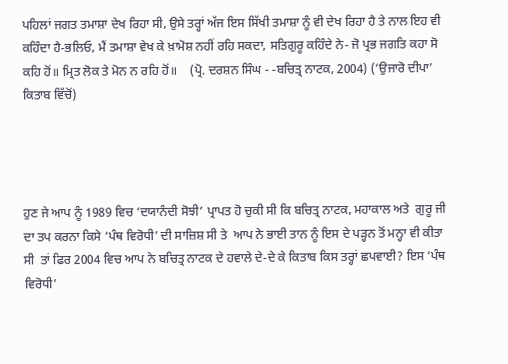ਪਹਿਲਾਂ ਜਗਤ ਤਮਾਸ਼ਾ ਦੇਖ ਰਿਹਾ ਸੀ, ਉਸੇ ਤਰ੍ਹਾਂ ਅੱਜ ਇਸ ਸਿੱਖੀ ਤਮਾਸ਼ਾ ਨੂੰ ਵੀ ਦੇਖ ਰਿਹਾ ਹੈ ਤੇ ਨਾਲ ਇਹ ਵੀ ਕਹਿੰਦਾ ਹੈ-ਭਲਿਓ, ਮੈਂ ਤਮਾਸ਼ਾ ਵੇਖ ਕੇ ਖ਼ਾਮੋਸ਼ ਨਹੀਂ ਰਹਿ ਸਕਦਾ, ਸਤਿਗੁਰੂ ਕਹਿੰਦੇ ਨੇ- ਜੋ ਪ੍ਰਭ ਜਗਤਿ ਕਹਾ ਸੋ ਕਹਿ ਹੋਂ॥ ਮ੍ਰਿਤ ਲੋਕ ਤੇ ਮੋਨ ਨ ਰਹਿ ਹੋਂ॥    (ਪ੍ਰੋ. ਦਰਸ਼ਨ ਸਿੰਘ - -ਬਚਿਤ੍ਰ ਨਾਟਕ, 2004) (‘ਉਜਾਰੋ ਦੀਪਾ’ ਕਿਤਾਬ ਵਿੱਚੋਂ)




ਹੁਣ ਜੇ ਆਪ ਨੂੰ 1989 ਵਿਚ ‘ਦਯਾਨੰਦੀ ਸੋਝੀ’ ਪ੍ਰਾਪਤ ਹੋ ਚੁਕੀ ਸੀ ਕਿ ਬਚਿਤ੍ਰ ਨਾਟਕ, ਮਹਾਕਾਲ ਅਤੇ  ਗੁਰੂ ਜੀ ਦਾ ਤਪ ਕਰਨਾ ਕਿਸੇ ‘ਪੰਥ ਵਿਰੋਧੀ’ ਦੀ ਸਾਜ਼ਿਸ਼ ਸੀ ਤੇ  ਆਪ ਨੇ ਭਾਈ ਤਾਨ ਨੂੰ ਇਸ ਦੇ ਪੜ੍ਹਨ ਤੋਂ ਮਨ੍ਹਾ ਵੀ ਕੀਤਾ ਸੀ  ਤਾਂ ਫਿਰ 2004 ਵਿਚ ਆਪ ਨੇ ਬਚਿਤ੍ਰ ਨਾਟਕ ਦੇ ਹਵਾਲੇ ਦੇ-ਦੇ ਕੇ ਕਿਤਾਬ ਕਿਸ ਤਰ੍ਹਾਂ ਛਪਵਾਈ? ਇਸ ‘ਪੰਥ ਵਿਰੋਧੀ’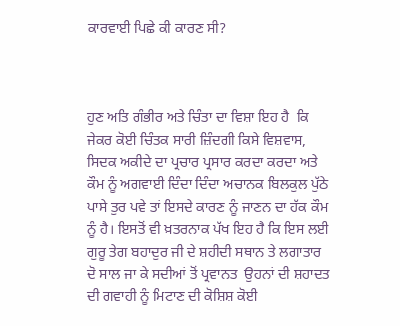ਕਾਰਵਾਈ ਪਿਛੇ ਕੀ ਕਾਰਣ ਸੀ?



ਹੁਣ ਅਤਿ ਗੰਭੀਰ ਅਤੇ ਚਿੰਤਾ ਦਾ ਵਿਸ਼ਾ ਇਹ ਹੈ  ਕਿ ਜੇਕਰ ਕੋਈ ਚਿੰਤਕ ਸਾਰੀ ਜ਼ਿੰਦਗੀ ਕਿਸੇ ਵਿਸ਼ਵਾਸ, ਸਿਦਕ ਅਕੀਦੇ ਦਾ ਪ੍ਰਚਾਰ ਪ੍ਰਸਾਰ ਕਰਦਾ ਕਰਦਾ ਅਤੇ ਕੌਮ ਨੂੰ ਅਗਵਾਈ ਦਿੰਦਾ ਦਿੰਦਾ ਅਚਾਨਕ ਬਿਲਕੁਲ ਪੁੱਠੇ ਪਾਸੇ ਤੁਰ ਪਵੇ ਤਾਂ ਇਸਦੇ ਕਾਰਣ ਨੂੰ ਜਾਣਨ ਦਾ ਹੱਕ ਕੌਮ ਨੂੰ ਹੈ। ਇਸਤੋਂ ਵੀ ਖ਼ਤਰਨਾਕ ਪੱਖ ਇਹ ਹੈ ਕਿ ਇਸ ਲਈ ਗੁਰੂ ਤੇਗ ਬਹਾਦੁਰ ਜੀ ਦੇ ਸ਼ਹੀਦੀ ਸਥਾਨ ਤੇ ਲਗਾਤਾਰ ਦੋ ਸਾਲ ਜਾ ਕੇ ਸਦੀਆਂ ਤੋਂ ਪ੍ਰਵਾਨਤ  ਉਹਨਾਂ ਦੀ ਸ਼ਹਾਦਤ ਦੀ ਗਵਾਹੀ ਨੂੰ ਮਿਟਾਣ ਦੀ ਕੋਸ਼ਿਸ਼ ਕੋਈ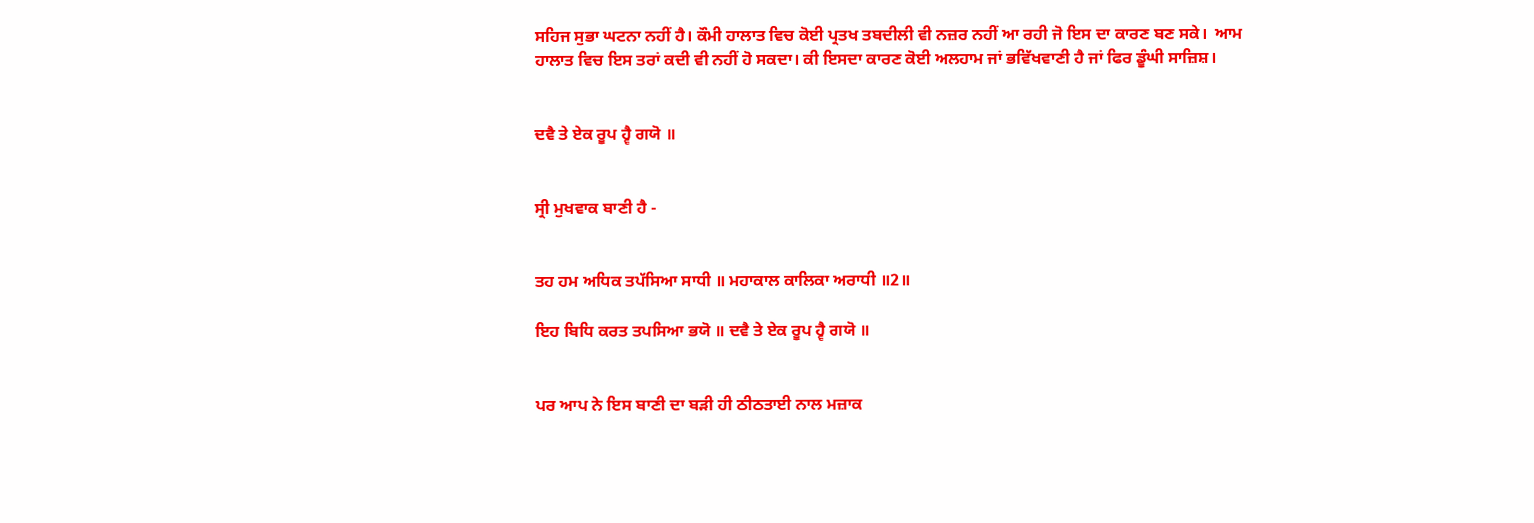ਸਹਿਜ ਸੁਭਾ ਘਟਨਾ ਨਹੀਂ ਹੈ। ਕੌਮੀ ਹਾਲਾਤ ਵਿਚ ਕੋਈ ਪ੍ਰਤਖ ਤਬਦੀਲੀ ਵੀ ਨਜ਼ਰ ਨਹੀਂ ਆ ਰਹੀ ਜੋ ਇਸ ਦਾ ਕਾਰਣ ਬਣ ਸਕੇ।  ਆਮ ਹਾਲਾਤ ਵਿਚ ਇਸ ਤਰਾਂ ਕਦੀ ਵੀ ਨਹੀਂ ਹੋ ਸਕਦਾ। ਕੀ ਇਸਦਾ ਕਾਰਣ ਕੋਈ ਅਲਹਾਮ ਜਾਂ ਭਵਿੱਖਵਾਣੀ ਹੈ ਜਾਂ ਫਿਰ ਡੂੰਘੀ ਸਾਜ਼ਿਸ਼।


ਦਵੈ ਤੇ ਏਕ ਰੂਪ ਹ੍ਵੈ ਗਯੋ ॥


ਸ੍ਰੀ ਮੁਖਵਾਕ ਬਾਣੀ ਹੈ -


ਤਹ ਹਮ ਅਧਿਕ ਤਪੱਸਿਆ ਸਾਧੀ ॥ ਮਹਾਕਾਲ ਕਾਲਿਕਾ ਅਰਾਧੀ ॥2॥

ਇਹ ਬਿਧਿ ਕਰਤ ਤਪਸਿਆ ਭਯੋ ॥ ਦਵੈ ਤੇ ਏਕ ਰੂਪ ਹ੍ਵੈ ਗਯੋ ॥


ਪਰ ਆਪ ਨੇ ਇਸ ਬਾਣੀ ਦਾ ਬੜੀ ਹੀ ਠੀਠਤਾਈ ਨਾਲ ਮਜ਼ਾਕ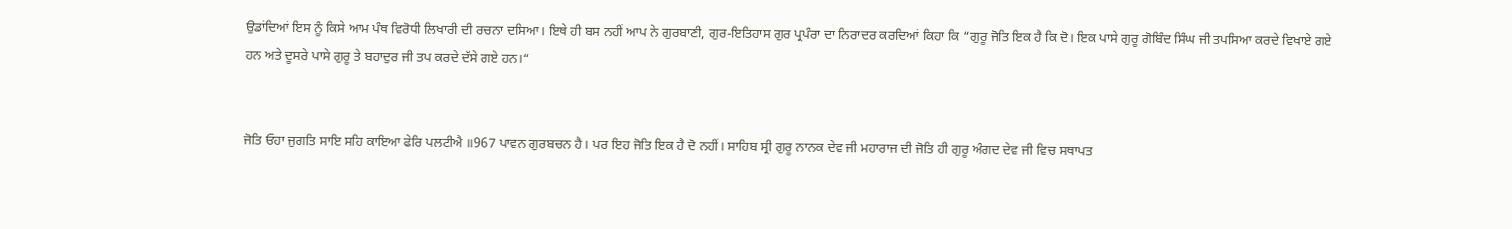ਉਡਾਂਦਿਆਂ ਇਸ ਨੂੰ ਕਿਸੇ ਆਮ ਪੰਥ ਵਿਰੋਧੀ ਲਿਖਾਰੀ ਦੀ ਰਚਨਾ ਦਸਿਆ। ਇਥੇ ਹੀ ਬਸ ਨਹੀਂ ਆਪ ਨੇ ਗੁਰਬਾਣੀ, ਗੁਰ-ਇਤਿਹਾਸ ਗੁਰ ਪ੍ਰਪੰਰਾ ਦਾ ਨਿਰਾਦਰ ਕਰਦਿਆਂ ਕਿਹਾ ਕਿ “ਗੁਰੂ ਜੋਤਿ ਇਕ ਹੈ ਕਿ ਦੋ। ਇਕ ਪਾਸੇ ਗੁਰੂ ਗੋਬਿੰਦ ਸਿੰਘ ਜੀ ਤਪਸਿਆ ਕਰਦੇ ਵਿਖਾਏ ਗਏ ਹਨ ਅਤੇ ਦੂਸਰੇ ਪਾਸੇ ਗੁਰੂ ਤੇ ਬਹਾਦੁਰ ਜੀ ਤਪ ਕਰਦੇ ਦੱਸੇ ਗਏ ਹਨ।“


ਜੋਤਿ ਓਹਾ ਜੁਗਤਿ ਸਾਇ ਸਹਿ ਕਾਇਆ ਫੇਰਿ ਪਲਟੀਐ ॥967 ਪਾਵਨ ਗੁਰਬਚਨ ਹੈ। ਪਰ ਇਹ ਜੋਤਿ ਇਕ ਹੈ ਦੋ ਨਹੀਂ। ਸਾਹਿਬ ਸ੍ਰੀ ਗੁਰੂ ਨਾਨਕ ਦੇਵ ਜੀ ਮਹਾਰਾਜ ਦੀ ਜੋਤਿ ਹੀ ਗੁਰੂ ਅੰਗਦ ਦੇਵ ਜੀ ਵਿਚ ਸਥਾਪਤ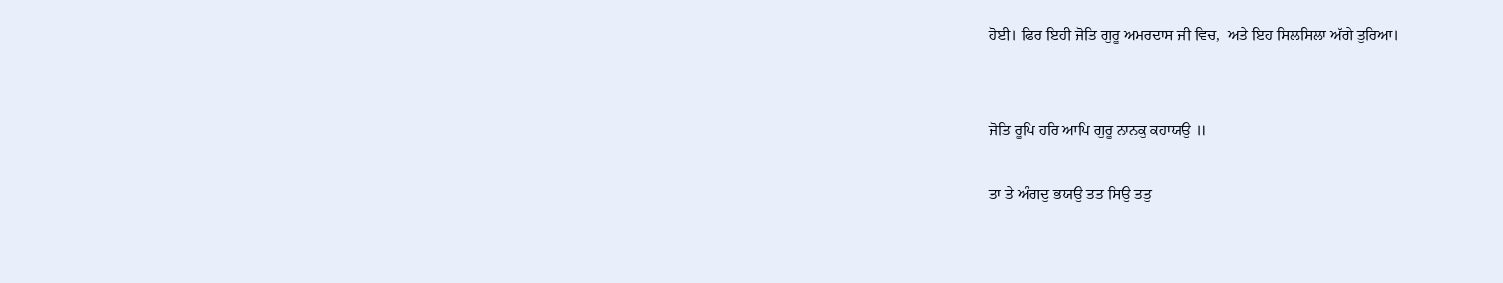ਹੋਈ। ਫਿਰ ਇਹੀ ਜੋਤਿ ਗੁਰੂ ਅਮਰਦਾਸ ਜੀ ਵਿਚ,  ਅਤੇ ਇਹ ਸਿਲਸਿਲਾ ਅੱਗੇ ਤੁਰਿਆ।


ਜੋਤਿ ਰੂਪਿ ਹਰਿ ਆਪਿ ਗੁਰੂ ਨਾਨਕੁ ਕਹਾਯਉ ॥

ਤਾ ਤੇ ਅੰਗਦੁ ਭਯਉ ਤਤ ਸਿਉ ਤਤੁ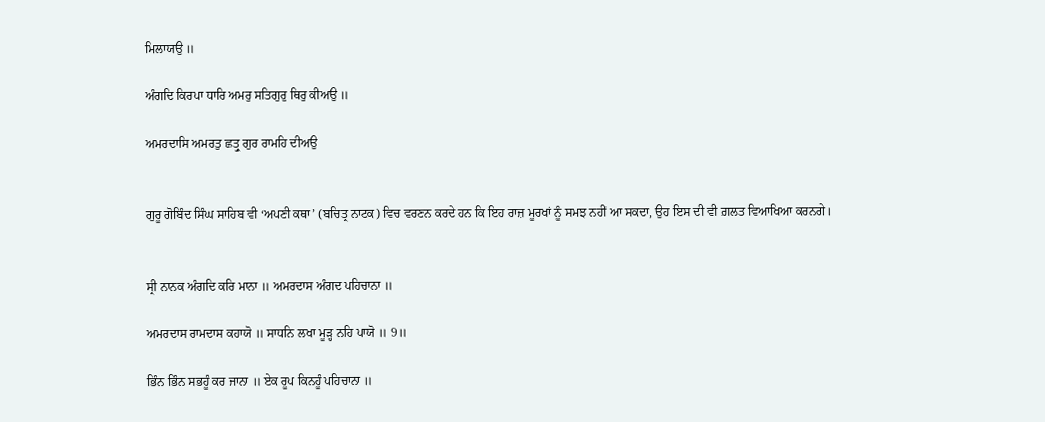ਮਿਲਾਯਉ ॥

ਅੰਗਦਿ ਕਿਰਪਾ ਧਾਰਿ ਅਮਰੁ ਸਤਿਗੁਰੁ ਥਿਰੁ ਕੀਅਉ ॥

ਅਮਰਦਾਸਿ ਅਮਰਤੁ ਛਤ੍ਰੁ ਗੁਰ ਰਾਮਹਿ ਦੀਅਉ


ਗੁਰੂ ਗੋਬਿੰਦ ਸਿੰਘ ਸਾਹਿਬ ਵੀ ‘ਅਪਣੀ ਕਥਾ’ (ਬਚਿਤ੍ਰ ਨਾਟਕ) ਵਿਚ ਵਰਣਨ ਕਰਦੇ ਹਨ ਕਿ ਇਹ ਰਾਜ਼ ਮੂਰਖਾਂ ਨੂੰ ਸਮਝ ਨਹੀਂ ਆ ਸਕਦਾ, ਉਹ ਇਸ ਦੀ ਵੀ ਗ਼ਲਤ ਵਿਆਖਿਆ ਕਰਨਗੇ।


ਸ੍ਰੀ ਨਾਨਕ ਅੰਗਦਿ ਕਰਿ ਮਾਨਾ ॥ ਅਮਰਦਾਸ ਅੰਗਦ ਪਹਿਚਾਨਾ ॥

ਅਮਰਦਾਸ ਰਾਮਦਾਸ ਕਹਾਯੋ ॥ ਸਾਧਨਿ ਲਖਾ ਮੂੜ੍ਹ ਨਹਿ ਪਾਯੋ ॥ 9॥

ਭਿੰਨ ਭਿੰਨ ਸਭਹੂੰ ਕਰ ਜਾਨਾ ॥ ਏਕ ਰੂਪ ਕਿਨਹੂੰ ਪਹਿਚਾਨਾ ॥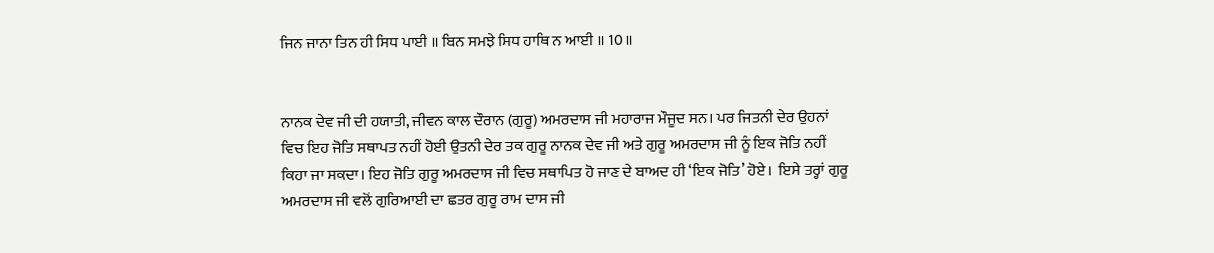ਜਿਨ ਜਾਨਾ ਤਿਨ ਹੀ ਸਿਧ ਪਾਈ ॥ ਬਿਨ ਸਮਝੇ ਸਿਧ ਹਾਥਿ ਨ ਆਈ ॥ 10॥


ਨਾਨਕ ਦੇਵ ਜੀ ਦੀ ਹਯਾਤੀ, ਜੀਵਨ ਕਾਲ ਦੌਰਾਨ (ਗੁਰੂ) ਅਮਰਦਾਸ ਜੀ ਮਹਾਰਾਜ ਮੌਜੂਦ ਸਨ। ਪਰ ਜਿਤਨੀ ਦੇਰ ਉਹਨਾਂ ਵਿਚ ਇਹ ਜੋਤਿ ਸਥਾਪਤ ਨਹੀਂ ਹੋਈ ਉਤਨੀ ਦੇਰ ਤਕ ਗੁਰੂ ਨਾਨਕ ਦੇਵ ਜੀ ਅਤੇ ਗੁਰੂ ਅਮਰਦਾਸ ਜੀ ਨੂੰ ਇਕ ਜੋਤਿ ਨਹੀਂ ਕਿਹਾ ਜਾ ਸਕਦਾ। ਇਹ ਜੋਤਿ ਗੁਰੂ ਅਮਰਦਾਸ ਜੀ ਵਿਚ ਸਥਾਪਿਤ ਹੋ ਜਾਣ ਦੇ ਬਾਅਦ ਹੀ ‘ਇਕ ਜੋਤਿ’ ਹੋਏ।  ਇਸੇ ਤਰ੍ਹਾਂ ਗੁਰੂ ਅਮਰਦਾਸ ਜੀ ਵਲੋਂ ਗੁਰਿਆਈ ਦਾ ਛਤਰ ਗੁਰੂ ਰਾਮ ਦਾਸ ਜੀ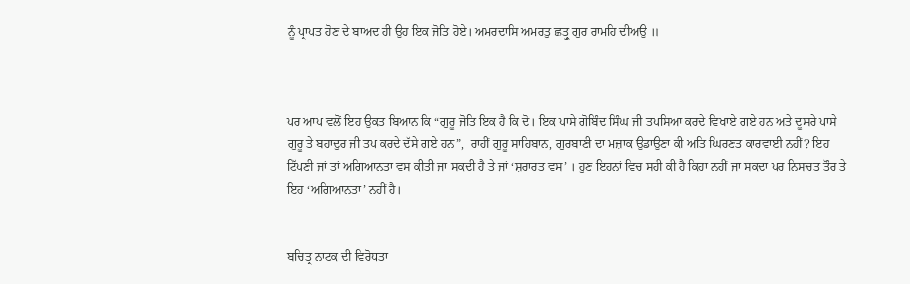ਨੂੰ ਪ੍ਰਾਪਤ ਹੋਣ ਦੇ ਬਾਅਦ ਹੀ ਉਹ ਇਕ ਜੋਤਿ ਹੋਏ। ਅਮਰਦਾਸਿ ਅਮਰਤੁ ਛਤ੍ਰੁ ਗੁਰ ਰਾਮਹਿ ਦੀਅਉ ॥



ਪਰ ਆਪ ਵਲੋਂ ਇਹ ਉਕਤ ਬਿਆਨ ਕਿ “ਗੁਰੂ ਜੋਤਿ ਇਕ ਹੈ ਕਿ ਦੋ। ਇਕ ਪਾਸੇ ਗੋਬਿੰਦ ਸਿੰਘ ਜੀ ਤਪਸਿਆ ਕਰਦੇ ਵਿਖਾਏ ਗਏ ਹਨ ਅਤੇ ਦੂਸਰੇ ਪਾਸੇ ਗੁਰੂ ਤੇ ਬਹਾਦੁਰ ਜੀ ਤਪ ਕਰਦੇ ਦੱਸੇ ਗਏ ਹਨ”,  ਰਾਹੀਂ ਗੁਰੂ ਸਾਹਿਬਾਨ, ਗੁਰਬਾਣੀ ਦਾ ਮਜ਼ਾਕ ਉਡਾਉਣਾ ਕੀ ਅਤਿ ਘਿਰਣਤ ਕਾਰਵਾਈ ਨਹੀਂ? ਇਹ ਟਿੱਪਣੀ ਜਾਂ ਤਾਂ ਅਗਿਆਨਤਾ ਵਸ ਕੀਤੀ ਜਾ ਸਕਦੀ ਹੈ ਤੇ ਜਾਂ ‘ਸ਼ਰਾਰਤ ਵਸ’ । ਹੁਣ ਇਹਨਾਂ ਵਿਚ ਸਹੀ ਕੀ ਹੈ ਕਿਹਾ ਨਹੀਂ ਜਾ ਸਕਦਾ ਪਰ ਨਿਸਚਤ ਤੌਰ ਤੇ ਇਹ ‘ਅਗਿਆਨਤਾ’ ਨਹੀਂ ਹੈ।


ਬਚਿਤ੍ਰ ਨਾਟਕ ਦੀ ਵਿਰੋਧਤਾ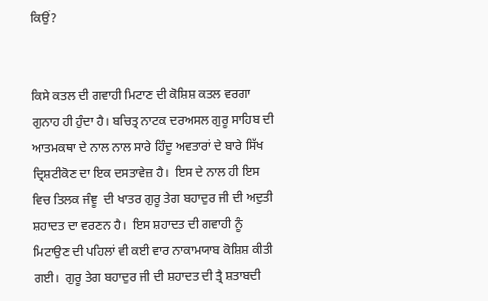ਕਿਉਂ?


ਕਿਸੇ ਕਤਲ ਦੀ ਗਵਾਹੀ ਮਿਟਾਣ ਦੀ ਕੋਸ਼ਿਸ਼ ਕਤਲ ਵਰਗਾ ਗੁਨਾਹ ਹੀ ਹੁੰਦਾ ਹੈ। ਬਚਿਤ੍ਰ ਨਾਟਕ ਦਰਅਸਲ ਗੁਰੂ ਸਾਹਿਬ ਦੀ ਆਤਮਕਥਾ ਦੇ ਨਾਲ ਨਾਲ ਸਾਰੇ ਹਿੰਦੂ ਅਵਤਾਰਾਂ ਦੇ ਬਾਰੇ ਸਿੱਖ ਦ੍ਰਿਸ਼ਟੀਕੋਣ ਦਾ ਇਕ ਦਸਤਾਵੇਜ਼ ਹੈ।  ਇਸ ਦੇ ਨਾਲ ਹੀ ਇਸ ਵਿਚ ਤਿਲਕ ਜੰਞੂ  ਦੀ ਖਾਤਰ ਗੁਰੂ ਤੇਗ ਬਹਾਦੁਰ ਜੀ ਦੀ ਅਦੁਤੀ ਸ਼ਹਾਦਤ ਦਾ ਵਰਣਨ ਹੈ।  ਇਸ ਸ਼ਹਾਦਤ ਦੀ ਗਵਾਹੀ ਨੂੰ ਮਿਟਾਉਣ ਦੀ ਪਹਿਲਾਂ ਵੀ ਕਈ ਵਾਰ ਨਾਕਾਮਯਾਬ ਕੋਸ਼ਿਸ਼ ਕੀਤੀ ਗਈ।  ਗੁਰੂ ਤੇਗ ਬਹਾਦੁਰ ਜੀ ਦੀ ਸ਼ਹਾਦਤ ਦੀ ਤ੍ਰੈ ਸ਼ਤਾਬਦੀ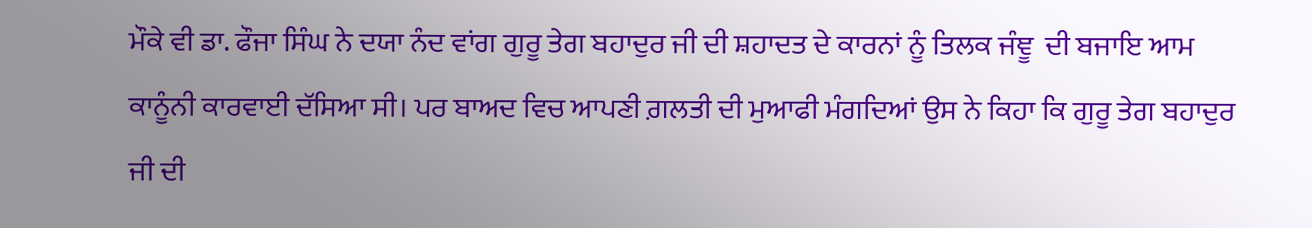ਮੌਕੇ ਵੀ ਡਾ. ਫੌਜਾ ਸਿੰਘ ਨੇ ਦਯਾ ਨੰਦ ਵਾਂਗ ਗੁਰੂ ਤੇਗ ਬਹਾਦੁਰ ਜੀ ਦੀ ਸ਼ਹਾਦਤ ਦੇ ਕਾਰਨਾਂ ਨੂੰ ਤਿਲਕ ਜੰਞੂ  ਦੀ ਬਜਾਇ ਆਮ ਕਾਨੂੰਨੀ ਕਾਰਵਾਈ ਦੱਸਿਆ ਸੀ। ਪਰ ਬਾਅਦ ਵਿਚ ਆਪਣੀ ਗ਼ਲਤੀ ਦੀ ਮੁਆਫੀ ਮੰਗਦਿਆਂ ਉਸ ਨੇ ਕਿਹਾ ਕਿ ਗੁਰੂ ਤੇਗ ਬਹਾਦੁਰ ਜੀ ਦੀ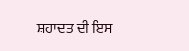ਸ਼ਹਾਦਤ ਦੀ ਇਸ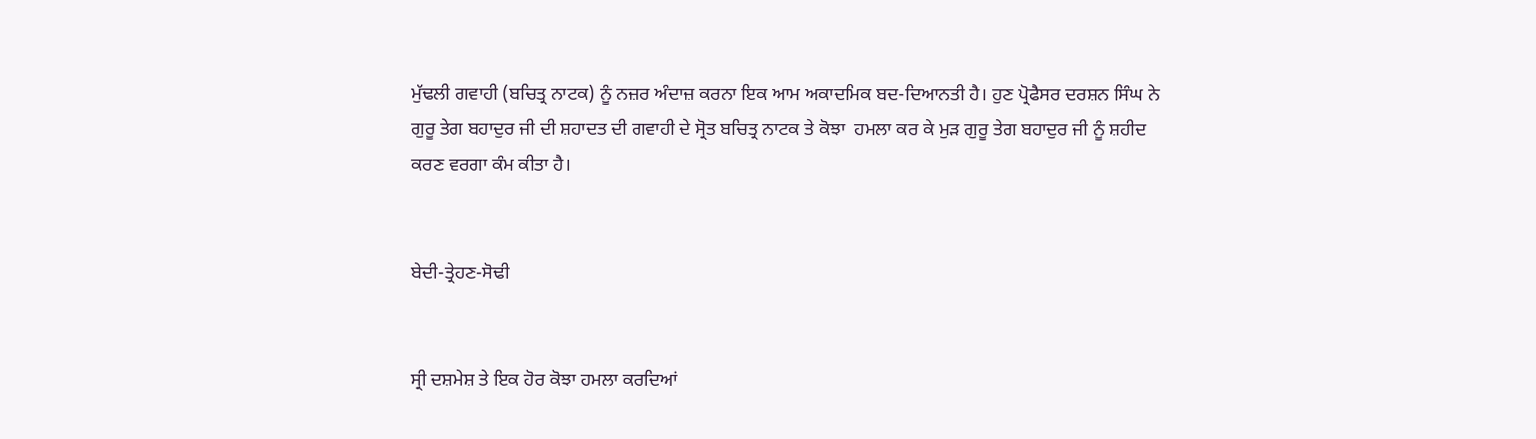ਮੁੱਢਲੀ ਗਵਾਹੀ (ਬਚਿਤ੍ਰ ਨਾਟਕ) ਨੂੰ ਨਜ਼ਰ ਅੰਦਾਜ਼ ਕਰਨਾ ਇਕ ਆਮ ਅਕਾਦਮਿਕ ਬਦ-ਦਿਆਨਤੀ ਹੈ। ਹੁਣ ਪ੍ਰੋਫੈਸਰ ਦਰਸ਼ਨ ਸਿੰਘ ਨੇ ਗੁਰੂ ਤੇਗ ਬਹਾਦੁਰ ਜੀ ਦੀ ਸ਼ਹਾਦਤ ਦੀ ਗਵਾਹੀ ਦੇ ਸ੍ਰੋਤ ਬਚਿਤ੍ਰ ਨਾਟਕ ਤੇ ਕੋਝਾ  ਹਮਲਾ ਕਰ ਕੇ ਮੁੜ ਗੁਰੂ ਤੇਗ ਬਹਾਦੁਰ ਜੀ ਨੂੰ ਸ਼ਹੀਦ ਕਰਣ ਵਰਗਾ ਕੰਮ ਕੀਤਾ ਹੈ।


ਬੇਦੀ-ਤ੍ਰੇਹਣ-ਸੋਢੀ


ਸ੍ਰੀ ਦਸ਼ਮੇਸ਼ ਤੇ ਇਕ ਹੋਰ ਕੋਝਾ ਹਮਲਾ ਕਰਦਿਆਂ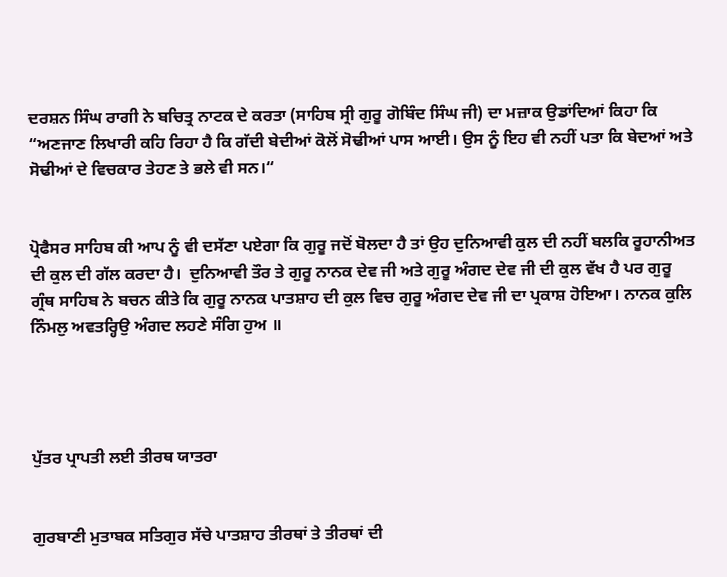ਦਰਸ਼ਨ ਸਿੰਘ ਰਾਗੀ ਨੇ ਬਚਿਤ੍ਰ ਨਾਟਕ ਦੇ ਕਰਤਾ (ਸਾਹਿਬ ਸ੍ਰੀ ਗੁਰੂ ਗੋਬਿੰਦ ਸਿੰਘ ਜੀ) ਦਾ ਮਜ਼ਾਕ ਉਡਾਂਦਿਆਂ ਕਿਹਾ ਕਿ “ਅਣਜਾਣ ਲਿਖਾਰੀ ਕਹਿ ਰਿਹਾ ਹੈ ਕਿ ਗੱਦੀ ਬੇਦੀਆਂ ਕੋਲੋਂ ਸੋਢੀਆਂ ਪਾਸ ਆਈ। ਉਸ ਨੂੰ ਇਹ ਵੀ ਨਹੀਂ ਪਤਾ ਕਿ ਬੇਦਆਂ ਅਤੇ ਸੋਢੀਆਂ ਦੇ ਵਿਚਕਾਰ ਤੇਹਣ ਤੇ ਭਲੇ ਵੀ ਸਨ।“


ਪ੍ਰੋਫੈਸਰ ਸਾਹਿਬ ਕੀ ਆਪ ਨੂੰ ਵੀ ਦਸੱਣਾ ਪਏਗਾ ਕਿ ਗੁਰੂ ਜਦੋਂ ਬੋਲਦਾ ਹੈ ਤਾਂ ਉਹ ਦੁਨਿਆਵੀ ਕੁਲ ਦੀ ਨਹੀਂ ਬਲਕਿ ਰੂਹਾਨੀਅਤ ਦੀ ਕੁਲ ਦੀ ਗੱਲ ਕਰਦਾ ਹੈ।  ਦੁਨਿਆਵੀ ਤੌਰ ਤੇ ਗੁਰੂ ਨਾਨਕ ਦੇਵ ਜੀ ਅਤੇ ਗੁਰੂ ਅੰਗਦ ਦੇਵ ਜੀ ਦੀ ਕੁਲ ਵੱਖ ਹੈ ਪਰ ਗੁਰੂ ਗ੍ਰੰਥ ਸਾਹਿਬ ਨੇ ਬਚਨ ਕੀਤੇ ਕਿ ਗੁਰੂ ਨਾਨਕ ਪਾਤਸ਼ਾਹ ਦੀ ਕੁਲ ਵਿਚ ਗੁਰੂ ਅੰਗਦ ਦੇਵ ਜੀ ਦਾ ਪ੍ਰਕਾਸ਼ ਹੋਇਆ। ਨਾਨਕ ਕੁਲਿ ਨਿੰਮਲੁ ਅਵਤਰ੍ਹਿਉ ਅੰਗਦ ਲਹਣੇ ਸੰਗਿ ਹੁਅ ॥




ਪੁੱਤਰ ਪ੍ਰਾਪਤੀ ਲਈ ਤੀਰਥ ਯਾਤਰਾ


ਗੁਰਬਾਣੀ ਮੁਤਾਬਕ ਸਤਿਗੁਰ ਸੱਚੇ ਪਾਤਸ਼ਾਹ ਤੀਰਥਾਂ ਤੇ ਤੀਰਥਾਂ ਦੀ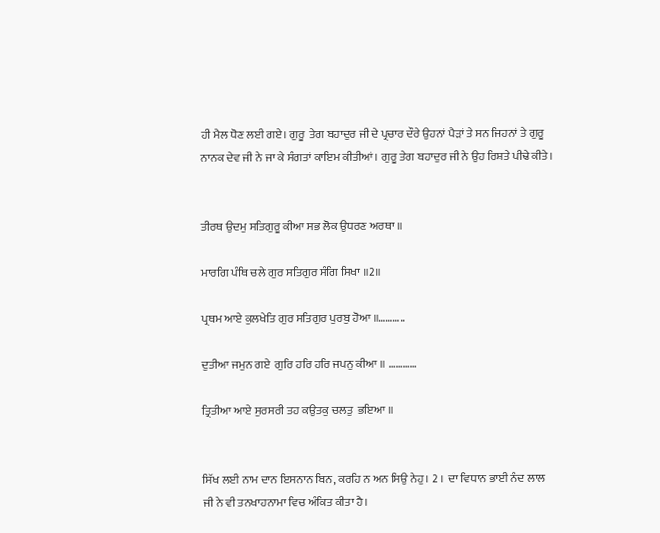ਹੀ ਮੈਲ ਧੋਣ ਲਈ ਗਏ। ਗੁਰੂ  ਤੇਗ ਬਹਾਦੁਰ ਜੀ ਦੇ ਪ੍ਰਚਾਰ ਦੌਰੇ ਉਹਨਾਂ ਪੈੜਾਂ ਤੇ ਸਨ ਜਿਹਨਾਂ ਤੇ ਗੁਰੂ ਨਾਨਕ ਦੇਵ ਜੀ ਨੇ ਜਾ ਕੇ ਸੰਗਤਾਂ ਕਾਇਮ ਕੀਤੀਆਂ। ਗੁਰੂ ਤੇਗ ਬਹਾਦੁਰ ਜੀ ਨੇ ਉਹ ਰਿਸ਼ਤੇ ਪੀਢੇ ਕੀਤੇ।


ਤੀਰਥ ਉਦਮੁ ਸਤਿਗੁਰੂ ਕੀਆ ਸਭ ਲੋਕ ਉਧਰਣ ਅਰਥਾ ॥

ਮਾਰਗਿ ਪੰਥਿ ਚਲੇ ਗੁਰ ਸਤਿਗੁਰ ਸੰਗਿ ਸਿਖਾ ॥2॥

ਪ੍ਰਥਮ ਆਏ ਕੁਲਖੇਤਿ ਗੁਰ ਸਤਿਗੁਰ ਪੁਰਬੁ ਹੋਆ ॥………..

ਦੁਤੀਆ ਜਮੁਨ ਗਏ  ਗੁਰਿ ਹਰਿ ਹਰਿ ਜਪਨੁ ਕੀਆ ॥ …………

ਤ੍ਰਿਤੀਆ ਆਏ ਸੁਰਸਰੀ ਤਹ ਕਉਤਕੁ ਚਲਤੁ  ਭਇਆ ॥


ਸਿੱਖ ਲਈ ਨਾਮ ਦਾਨ ਇਸਨਾਨ ਬਿਨ, ਕਰਹਿ ਨ ਅਨ ਸਿਉ ਨੇਹੁ। 2 ।  ਦਾ ਵਿਧਾਨ ਭਾਈ ਨੰਦ ਲਾਲ ਜੀ ਨੇ ਵੀ ਤਨਖਾਹਨਾਮਾ ਵਿਚ ਅੰਕਿਤ ਕੀਤਾ ਹੈ।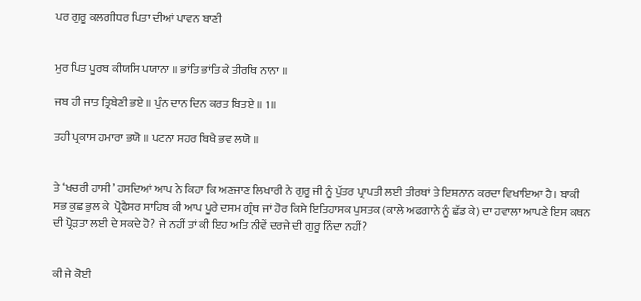ਪਰ ਗੁਰੂ ਕਲਗੀਧਰ ਪਿਤਾ ਦੀਆਂ ਪਾਵਨ ਬਾਣੀ


ਮੁਰ ਪਿਤ ਪੂਰਬ ਕੀਯਸਿ ਪਯਾਨਾ ॥ ਭਾਂਤਿ ਭਾਂਤਿ ਕੇ ਤੀਰਥਿ ਨਾਨਾ ॥

ਜਬ ਹੀ ਜਾਤ ਤ੍ਰਿਬੇਣੀ ਭਏ ॥ ਪੁੰਨ ਦਾਨ ਦਿਨ ਕਰਤ ਬਿਤਏ ॥ 1॥

ਤਹੀ ਪ੍ਰਕਾਸ ਹਮਾਰਾ ਭਯੋ ॥ ਪਟਨਾ ਸਹਰ ਬਿਖੈ ਭਵ ਲਯੋ ॥


ਤੇ ‘ਖਚਰੀ ਹਾਸੀ’ ਹਸਦਿਆਂ ਆਪ ਨੇ ਕਿਹਾ ਕਿ ਅਣਜਾਣ ਲਿਖਾਰੀ ਨੇ ਗੁਰੂ ਜੀ ਨੂੰ ਪੁੱਤਰ ਪ੍ਰਾਪਤੀ ਲਈ ਤੀਰਥਾਂ ਤੇ ਇਸ਼ਨਾਨ ਕਰਦਾ ਵਿਖਾਇਆ ਹੈ। ਬਾਕੀ ਸਭ ਕੁਛ ਭੁਲ ਕੇ  ਪ੍ਰੋਫੈਸਰ ਸਾਹਿਬ ਕੀ ਆਪ ਪੂਰੇ ਦਸਮ ਗ੍ਰੰਥ ਜਾਂ ਹੋਰ ਕਿਸੇ ਇਤਿਹਾਸਕ ਪੁਸਤਕ (ਕਾਲੇ ਅਫਗਾਨੇ ਨੂੰ ਛੱਡ ਕੇ) ਦਾ ਹਵਾਲਾ ਆਪਣੇ ਇਸ ਕਥਨ ਦੀ ਪ੍ਰੋੜਤਾ ਲਈ ਦੇ ਸਕਦੇ ਹੋ? ਜੇ ਨਹੀਂ ਤਾਂ ਕੀ ਇਹ ਅਤਿ ਨੀਵੇਂ ਦਰਜੇ ਦੀ ਗੁਰੂ ਨਿੰਦਾ ਨਹੀਂ?


ਕੀ ਜੇ ਕੋਈ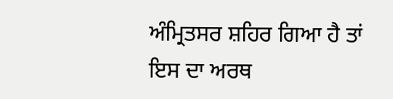ਅੰਮ੍ਰਿਤਸਰ ਸ਼ਹਿਰ ਗਿਆ ਹੈ ਤਾਂ ਇਸ ਦਾ ਅਰਥ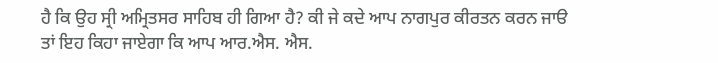ਹੈ ਕਿ ਉਹ ਸ੍ਰੀ ਅਮ੍ਰਿਤਸਰ ਸਾਹਿਬ ਹੀ ਗਿਆ ਹੈ? ਕੀ ਜੇ ਕਦੇ ਆਪ ਨਾਗਪੁਰ ਕੀਰਤਨ ਕਰਨ ਜਾੳ ਤਾਂ ਇਹ ਕਿਹਾ ਜਾਏਗਾ ਕਿ ਆਪ ਆਰ.ਐਸ. ਐਸ.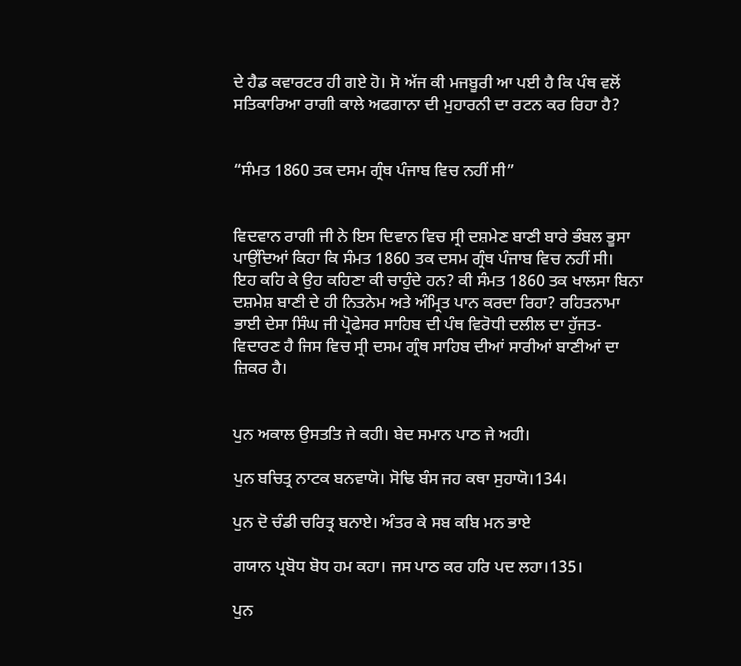ਦੇ ਹੈਡ ਕਵਾਰਟਰ ਹੀ ਗਏ ਹੋ। ਸੋ ਅੱਜ ਕੀ ਮਜਬੂਰੀ ਆ ਪਈ ਹੈ ਕਿ ਪੰਥ ਵਲੋਂ ਸਤਿਕਾਰਿਆ ਰਾਗੀ ਕਾਲੇ ਅਫਗਾਨਾ ਦੀ ਮੁਹਾਰਨੀ ਦਾ ਰਟਨ ਕਰ ਰਿਹਾ ਹੈ?


“ਸੰਮਤ 1860 ਤਕ ਦਸਮ ਗ੍ਰੰਥ ਪੰਜਾਬ ਵਿਚ ਨਹੀਂ ਸੀ”


ਵਿਦਵਾਨ ਰਾਗੀ ਜੀ ਨੇ ਇਸ ਦਿਵਾਨ ਵਿਚ ਸ੍ਰੀ ਦਸ਼ਮੇਣ ਬਾਣੀ ਬਾਰੇ ਭੰਬਲ ਭੂਸਾ ਪਾਉਂਦਿਆਂ ਕਿਹਾ ਕਿ ਸੰਮਤ 1860 ਤਕ ਦਸਮ ਗ੍ਰੰਥ ਪੰਜਾਬ ਵਿਚ ਨਹੀਂ ਸੀ।  ਇਹ ਕਹਿ ਕੇ ਉਹ ਕਹਿਣਾ ਕੀ ਚਾਹੁੰਦੇ ਹਨ? ਕੀ ਸੰਮਤ 1860 ਤਕ ਖਾਲਸਾ ਬਿਨਾ ਦਸ਼ਮੇਸ਼ ਬਾਣੀ ਦੇ ਹੀ ਨਿਤਨੇਮ ਅਤੇ ਅੰਮ੍ਰਿਤ ਪਾਨ ਕਰਦਾ ਰਿਹਾ? ਰਹਿਤਨਾਮਾ ਭਾਈ ਦੇਸਾ ਸਿੰਘ ਜੀ ਪ੍ਰੋਫੇਸਰ ਸਾਹਿਬ ਦੀ ਪੰਥ ਵਿਰੋਧੀ ਦਲੀਲ ਦਾ ਹੁੱਜਤ-ਵਿਦਾਰਣ ਹੈ ਜਿਸ ਵਿਚ ਸ੍ਰੀ ਦਸਮ ਗ੍ਰੰਥ ਸਾਹਿਬ ਦੀਆਂ ਸਾਰੀਆਂ ਬਾਣੀਆਂ ਦਾ ਜ਼ਿਕਰ ਹੈ।


ਪੁਨ ਅਕਾਲ ਉਸਤਤਿ ਜੇ ਕਹੀ। ਬੇਦ ਸਮਾਨ ਪਾਠ ਜੇ ਅਹੀ।

ਪੁਨ ਬਚਿਤ੍ਰ ਨਾਟਕ ਬਨਵਾਯੋ। ਸੋਢਿ ਬੰਸ ਜਹ ਕਥਾ ਸੁਹਾਯੋ।134।

ਪੁਨ ਦੋ ਚੰਡੀ ਚਰਿਤ੍ਰ ਬਨਾਏ। ਅੰਤਰ ਕੇ ਸਬ ਕਬਿ ਮਨ ਭਾਏ

ਗਯਾਨ ਪ੍ਰਬੋਧ ਬੋਧ ਹਮ ਕਹਾ। ਜਸ ਪਾਠ ਕਰ ਹਰਿ ਪਦ ਲਹਾ।135।

ਪੁਨ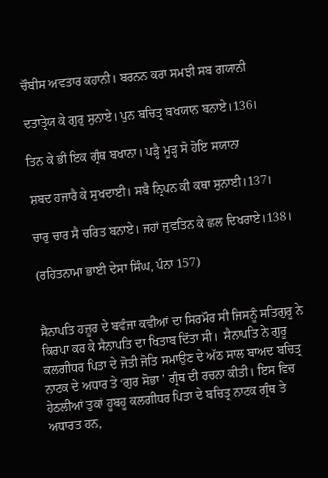ਚੌਬੀਸ ਅਵਤਾਰ ਕਹਾਨੀ। ਬਰਨਨ ਕਰਾ ਸਮਝੀ ਸਬ ਗਯਾਨੀ

ਦਤਾਤ੍ਰੇਯ ਕੇ ਗੁਰੁ ਸੁਨਾਏ। ਪੁਨ ਬਚਿਤ੍ਰ ਬਖਯਾਨ ਬਨਾਏ।136।

ਤਿਨ ਕੇ ਭੀ ਇਕ ਗ੍ਰੰਥ ਬਖਾਨਾ। ਪੜ੍ਹੈ ਮੂੜ੍ਹ ਸੋ ਹੋਇ ਸਯਾਨਾ

ਸ਼ਬਦ ਹਜਾਰੈ ਕੇ ਸੁਖਦਾਈ। ਸਬੈ ਨ੍ਰਿਪਨ ਕੀ ਕਥਾ ਸੁਨਾਈ।137।

ਚਾਰੁ ਚਾਰ ਸੈ ਚਰਿਤ ਬਨਾਏ। ਜਹਾਂ ਜੁਵਤਿਨ ਕੇ ਛਲ ਦਿਖਰਾਏ।138।

(ਰਹਿਤਨਾਮਾ ਭਾਈ ਦੇਸਾ ਸਿੰਘ, ਪੰਨਾ 157)


ਸੈਨਾਪਤਿ ਹਜ਼ੂਰ ਦੇ ਬਵੰਜਾ ਕਵੀਆਂ ਦਾ ਸਿਰਮੌਰ ਸੀ ਜਿਸਨੂੰ ਸਤਿਗੁਰੂ ਨੇ ਕਿਰਪਾ ਕਰ ਕੇ ਸੈਨਾਪਤਿ ਦਾ ਖਿਤਾਬ ਦਿੱਤਾ ਸੀ।  ਸੈਨਾਪਤਿ ਨੇ ਗੁਰੂ ਕਲਗੀਧਰ ਪਿਤਾ ਦੇ ਜੋਤੀ ਜੋਤਿ ਸਮਾਉਣ ਦੇ ਅੱਠ ਸਾਲ ਬਾਅਦ ਬਚਿਤ੍ਰ ਨਾਟਕ ਦੇ ਅਧਾਰ ਤੇ ‘ਗੁਰ ਸੋਭਾ ’ ਗ੍ਰੰਥ ਦੀ ਰਚਨਾ ਕੀਤੀ। ਇਸ ਵਿਚ ਹੇਠਲੀਆਂ ਤੁਕਾਂ ਹੂਬਹੂ ਕਲਗੀਧਰ ਪਿਤਾ ਦੇ ਬਚਿਤ੍ਰ ਨਾਟਕ ਗ੍ਰੰਥ ਤੇ ਅਧਾਰਤ ਹਨ,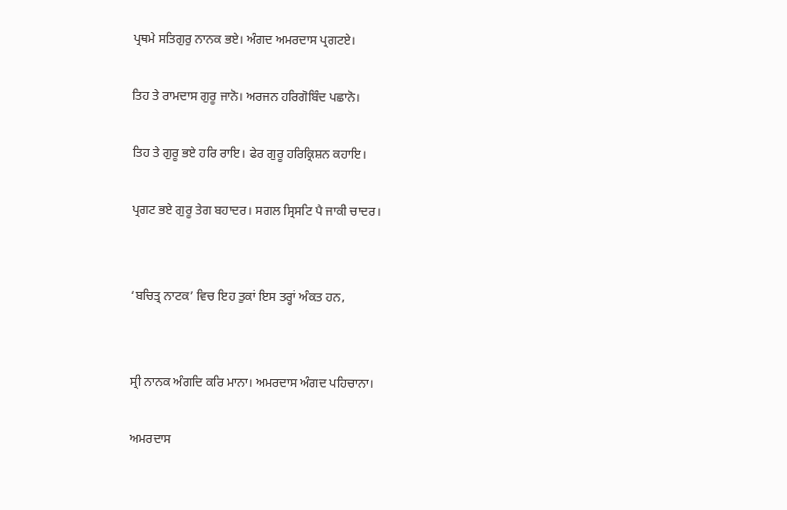ਪ੍ਰਥਮੇ ਸਤਿਗੁਰੁ ਨਾਨਕ ਭਏ। ਅੰਗਦ ਅਮਰਦਾਸ ਪ੍ਰਗਟਏ।

ਤਿਹ ਤੇ ਰਾਮਦਾਸ ਗੁਰੂ ਜਾਨੋ। ਅਰਜਨ ਹਰਿਗੋਬਿੰਦ ਪਛਾਨੋ।

ਤਿਹ ਤੇ ਗੁਰੂ ਭਏ ਹਰਿ ਰਾਇ। ਫੇਰ ਗੁਰੂ ਹਰਿਕ੍ਰਿਸ਼ਨ ਕਹਾਇ।

ਪ੍ਰਗਟ ਭਏ ਗੁਰੂ ਤੇਗ ਬਹਾਦਰ। ਸਗਲ ਸ੍ਰਿਸਟਿ ਪੈ ਜਾਕੀ ਚਾਦਰ।


‘ਬਚਿਤ੍ਰ ਨਾਟਕ’ ਵਿਚ ਇਹ ਤੁਕਾਂ ਇਸ ਤਰ੍ਹਾਂ ਅੰਕਤ ਹਨ,


ਸ੍ਰੀ ਨਾਨਕ ਅੰਗਦਿ ਕਰਿ ਮਾਨਾ। ਅਮਰਦਾਸ ਅੰਗਦ ਪਹਿਚਾਨਾ।

ਅਮਰਦਾਸ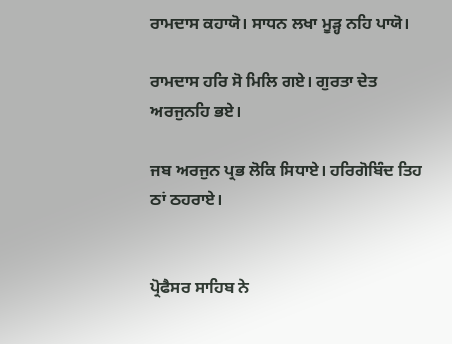ਰਾਮਦਾਸ ਕਹਾਯੋ। ਸਾਧਨ ਲਖਾ ਮੂੜ੍ਹ ਨਹਿ ਪਾਯੋ।

ਰਾਮਦਾਸ ਹਰਿ ਸੋ ਮਿਲਿ ਗਏ। ਗੁਰਤਾ ਦੇਤ ਅਰਜੁਨਹਿ ਭਏ।

ਜਬ ਅਰਜੁਨ ਪ੍ਰਭ ਲੋਕਿ ਸਿਧਾਏ। ਹਰਿਗੋਬਿੰਦ ਤਿਹ ਠਾਂ ਠਹਰਾਏ।


ਪ੍ਰੋਫੈਸਰ ਸਾਹਿਬ ਨੇ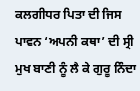ਕਲਗੀਧਰ ਪਿਤਾ ਦੀ ਜਿਸ ਪਾਵਨ ‘ਅਪਨੀ ਕਥਾ’ ਦੀ ਸ੍ਰੀ ਮੁਖ ਬਾਣੀ ਨੂੰ ਲੈ ਕੇ ਗੁਰੂ ਨਿੰਦਾ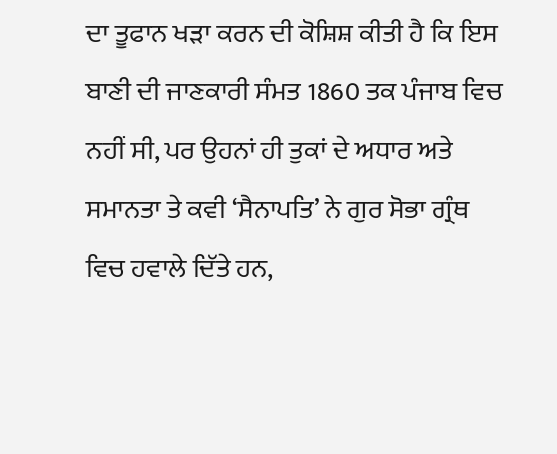ਦਾ ਤੂਫਾਨ ਖੜਾ ਕਰਨ ਦੀ ਕੋਸ਼ਿਸ਼ ਕੀਤੀ ਹੈ ਕਿ ਇਸ ਬਾਣੀ ਦੀ ਜਾਣਕਾਰੀ ਸੰਮਤ 1860 ਤਕ ਪੰਜਾਬ ਵਿਚ ਨਹੀਂ ਸੀ, ਪਰ ਉਹਨਾਂ ਹੀ ਤੁਕਾਂ ਦੇ ਅਧਾਰ ਅਤੇ ਸਮਾਨਤਾ ਤੇ ਕਵੀ ‘ਸੈਨਾਪਤਿ’ ਨੇ ਗੁਰ ਸੋਭਾ ਗ੍ਰੰਥ ਵਿਚ ਹਵਾਲੇ ਦਿੱਤੇ ਹਨ,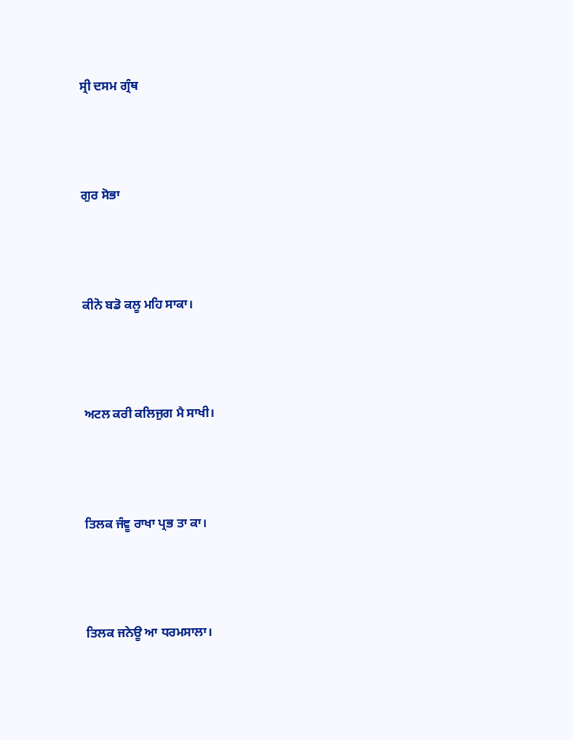ਸ੍ਰੀ ਦਸਮ ਗ੍ਰੰਥ



ਗੁਰ ਸੋਭਾ



ਕੀਨੋ ਬਡੋ ਕਲੂ ਮਹਿ ਸਾਕਾ।



ਅਟਲ ਕਰੀ ਕਲਿਜੁਗ ਮੈ ਸਾਖੀ।



ਤਿਲਕ ਜੰਞੂ ਰਾਖਾ ਪ੍ਰਭ ਤਾ ਕਾ।



ਤਿਲਕ ਜਨੇਊ ਆ ਧਰਮਸਾਲਾ।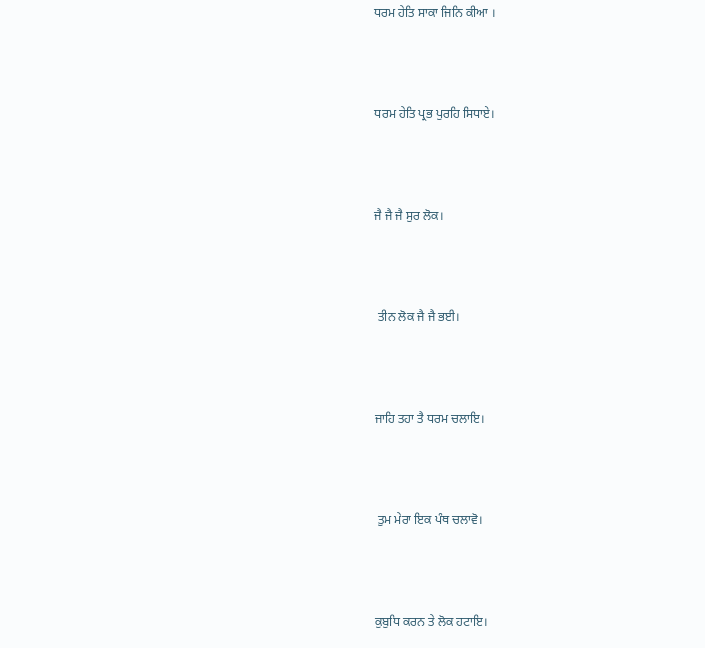ਧਰਮ ਹੇਤਿ ਸਾਕਾ ਜਿਨਿ ਕੀਆ ।



ਧਰਮ ਹੇਤਿ ਪ੍ਰਭ ਪੁਰਹਿ ਸਿਧਾਏ।



ਜੈ ਜੈ ਜੈ ਸੁਰ ਲੋਕ।



 ਤੀਨ ਲੋਕ ਜੈ ਜੈ ਭਈ।



ਜਾਹਿ ਤਹਾ ਤੈ ਧਰਮ ਚਲਾਇ।



 ਤੁਮ ਮੇਰਾ ਇਕ ਪੰਥ ਚਲਾਵੋ।



ਕੁਬੁਧਿ ਕਰਨ ਤੇ ਲੋਕ ਹਟਾਇ।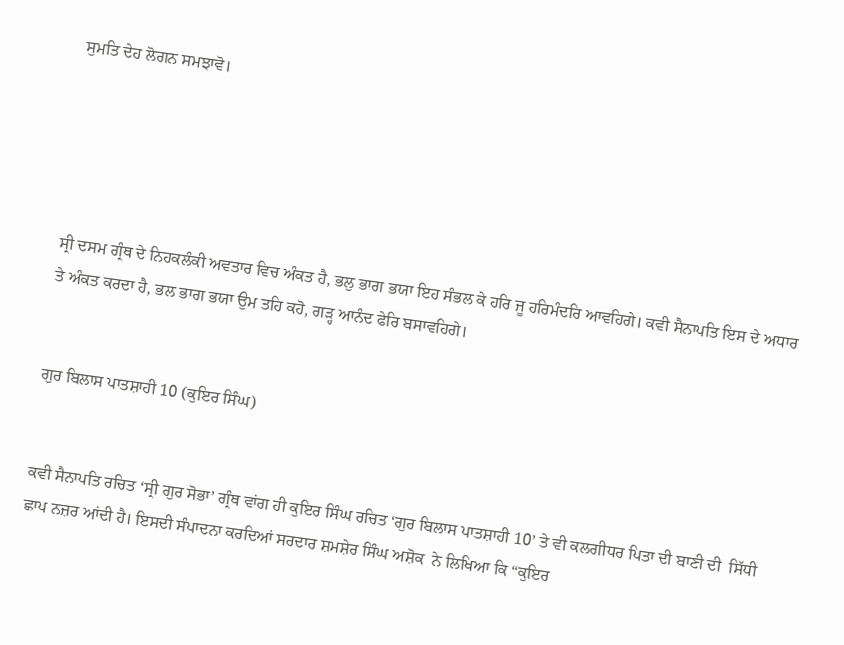ਸੁਮਤਿ ਦੇਹ ਲੋਗਨ ਸਮਝਾਵੋ।





ਸ੍ਰੀ ਦਸਮ ਗ੍ਰੰਥ ਦੇ ਨਿਹਕਲੰਕੀ ਅਵਤਾਰ ਵਿਚ ਅੰਕਤ ਹੈ, ਭਲੁ ਭਾਗ ਭਯਾ ਇਹ ਸੰਭਲ ਕੇ ਹਰਿ ਜੂ ਹਰਿਮੰਦਰਿ ਆਵਹਿਗੇ। ਕਵੀ ਸੈਨਾਪਤਿ ਇਸ ਦੇ ਅਧਾਰ ਤੇ ਅੰਕਤ ਕਰਦਾ ਹੈ, ਭਲ ਭਾਗ ਭਯਾ ਉਮ ਤਹਿ ਕਹੋ, ਗੜ੍ਹ ਆਨੰਦ ਫੇਰਿ ਬਸਾਵਹਿਗੇ।


ਗੁਰ ਬਿਲਾਸ ਪਾਤਸ਼ਾਹੀ 10 (ਕੁਇਰ ਸਿੰਘ)


ਕਵੀ ਸੈਨਾਪਤਿ ਰਚਿਤ ‘ਸ੍ਰੀ ਗੁਰ ਸੋਭਾ’ ਗ੍ਰੰਥ ਵਾਂਗ ਹੀ ਕੁਇਰ ਸਿੰਘ ਰਚਿਤ ‘ਗੁਰ ਬਿਲਾਸ ਪਾਤਸ਼ਾਹੀ 10’ ਤੇ ਵੀ ਕਲਗੀਧਰ ਪਿਤਾ ਦੀ ਬਾਣੀ ਦੀ  ਸਿੱਧੀ ਛਾਪ ਨਜ਼ਰ ਆਂਦੀ ਹੈ। ਇਸਦੀ ਸੰਪਾਦਨਾ ਕਰਦਿਆਂ ਸਰਦਾਰ ਸ਼ਮਸ਼ੇਰ ਸਿੰਘ ਅਸ਼ੋਕ  ਨੇ ਲਿਖਿਆ ਕਿ “ਕੁਇਰ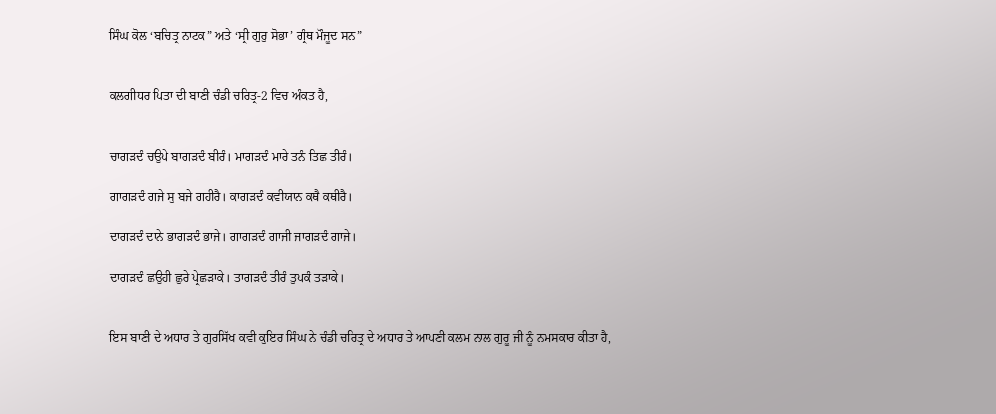ਸਿੰਘ ਕੋਲ ‘ਬਚਿਤ੍ਰ ਨਾਟਕ” ਅਤੇ ‘ਸ੍ਰੀ ਗੁਰੁ ਸੋਭਾ’ ਗ੍ਰੰਥ ਮੌਜੂਦ ਸਨ”


ਕਲਗੀਧਰ ਪਿਤਾ ਦੀ ਬਾਣੀ ਚੰਡੀ ਚਰਿਤ੍ਰ-2 ਵਿਚ ਅੰਕਤ ਹੈ,


ਚਾਗੜਦੰ ਚਉਪੇ ਬਾਗੜਦੰ ਬੀਰੰ। ਮਾਗੜਦੰ ਮਾਰੇ ਤਨੰ ਤਿਛ ਤੀਰੰ।

ਗਾਗੜਦੰ ਗਜੇ ਸੁ ਬਜੇ ਗਹੀਰੈ। ਕਾਗੜਦੰ ਕਵੀਯਾਨ ਕਥੈ ਕਥੀਰੈ।

ਦਾਗੜਦੰ ਦਾਨੇ ਭਾਗੜਦੰ ਭਾਜੇ। ਗਾਗੜਦੰ ਗਾਜੀ ਜਾਗੜਦੰ ਗਾਜੇ।

ਦਾਗੜਦੰ ਛਉਹੀ ਛੁਰੇ ਪ੍ਰੇਛੜਾਕੇ। ਤਾਗੜਦੰ ਤੀਰੰ ਤੁਪਕੰ ਤੜਾਕੇ।


ਇਸ ਬਾਣੀ ਦੇ ਅਧਾਰ ਤੇ ਗੁਰਸਿੱਖ ਕਵੀ ਕੁਇਰ ਸਿੰਘ ਨੇ ਚੰਡੀ ਚਰਿਤ੍ਰ ਦੇ ਅਧਾਰ ਤੇ ਆਪਣੀ ਕਲਮ ਨਾਲ ਗੁਰੂ ਜੀ ਨੂੰ ਨਮਸਕਾਰ ਕੀਤਾ ਹੈ,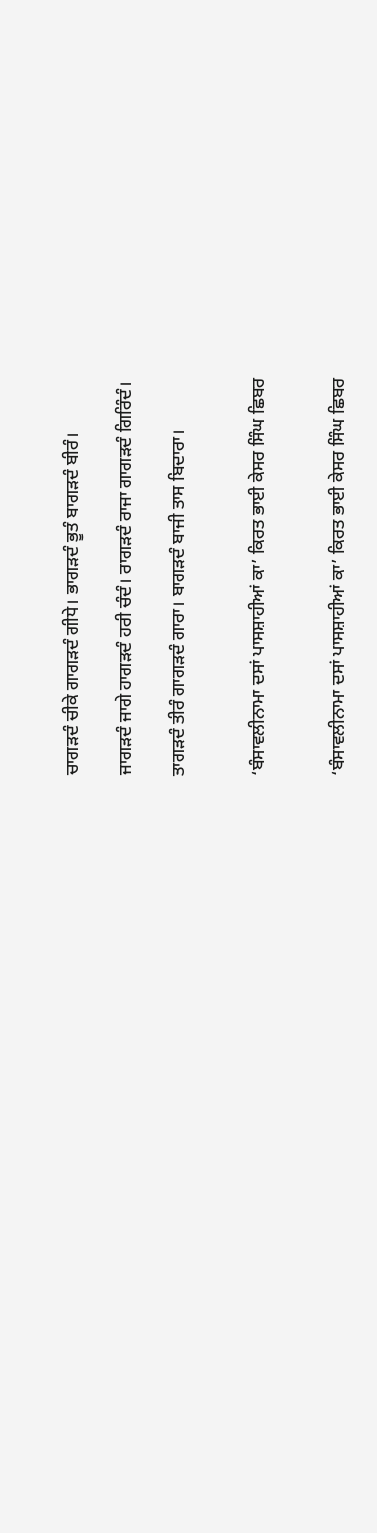ਚਾਗੜਦੰ ਚੀਕੇ ਗਾਗੜਦੰ ਗੀਧੇ। ਭਾਗੜਦੰ ਭੂਤੰ ਬਾਗੜਦੰ ਬੀਰੰ।

ਜਾਗੜਦੰ ਜਾਗੇ ਹਾਗੜਦੰ ਹਰੀ ਚੰਦੰ। ਰਾਗੜਦੰ ਰਾਜਾ ਗਾਗੜਦੰ ਗਿਰਿੰਦੰ।

ਤਾਗੜਦੰ ਤੀਰੰ ਗਾਗੜਦੰ ਗਾਰਾ। ਬਾਗੜਦੰ ਬਾਜੀ ਤਾਸ ਬਿਦਾਰਾ।


‘ਬੰਸਾਵਲੀਨਾਮਾ ਦਸਾਂ ਪਾਸਸ਼ਾਹੀਆਂ ਕਾ’ ਕਿਰਤ ਭਾਈ ਕੇਸਰ ਸਿੰਘ ਛਿਬਰ


‘ਬੰਸਾਵਲੀਨਾਮਾ ਦਸਾਂ ਪਾਸਸ਼ਾਹੀਆਂ ਕਾ’ ਕਿਰਤ ਭਾਈ ਕੇਸਰ ਸਿੰਘ ਛਿਬਰ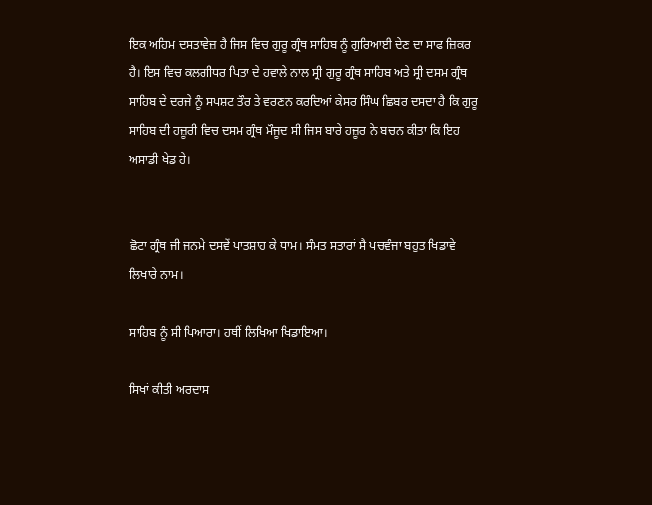ਇਕ ਅਹਿਮ ਦਸਤਾਵੇਜ਼ ਹੈ ਜਿਸ ਵਿਚ ਗੁਰੂ ਗ੍ਰੰਥ ਸਾਹਿਬ ਨੂੰ ਗੁਰਿਆਈ ਦੇਣ ਦਾ ਸਾਫ ਜ਼ਿਕਰ ਹੈ। ਇਸ ਵਿਚ ਕਲਗੀਧਰ ਪਿਤਾ ਦੇ ਹਵਾਲੇ ਨਾਲ ਸ੍ਰੀ ਗੁਰੂ ਗ੍ਰੰਥ ਸਾਹਿਬ ਅਤੇ ਸ੍ਰੀ ਦਸਮ ਗ੍ਰੰਥ ਸਾਹਿਬ ਦੇ ਦਰਜੇ ਨੂੰ ਸਪਸ਼ਟ ਤੌਰ ਤੇ ਵਰਣਨ ਕਰਦਿਆਂ ਕੇਸਰ ਸਿੰਘ ਛਿਬਰ ਦਸਦਾ ਹੈ ਕਿ ਗੁਰੂ ਸਾਹਿਬ ਦੀ ਹਜ਼ੂਰੀ ਵਿਚ ਦਸਮ ਗ੍ਰੰਥ ਮੌਜੂਦ ਸੀ ਜਿਸ ਬਾਰੇ ਹਜ਼ੂਰ ਨੇ ਬਚਨ ਕੀਤਾ ਕਿ ਇਹ ਅਸਾਡੀ ਖੇਡ ਹੇ।


ਛੋਟਾ ਗ੍ਰੰਥ ਜੀ ਜਨਮੇ ਦਸਵੇਂ ਪਾਤਸ਼ਾਹ ਕੇ ਧਾਮ। ਸੰਮਤ ਸਤਾਰਾਂ ਸੈ ਪਚਵੰਜਾ ਬਹੁਤ ਖਿਡਾਵੇ ਲਿਖਾਰੇ ਨਾਮ।

ਸਾਹਿਬ ਨੂੰ ਸੀ ਪਿਆਰਾ। ਹਥੀਂ ਲਿਖਿਆ ਖਿਡਾਇਆ।

ਸਿਖਾਂ ਕੀਤੀ ਅਰਦਾਸ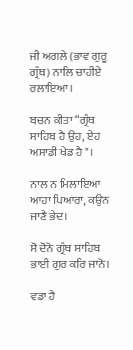ਜੀ ਅਗਲੇ (ਭਾਵ ਗੁਰੂ ਗ੍ਰੰਥ) ਨਾਲਿ ਚਾਹੀਏ ਰਲਾਇਆ।

ਬਚਨ ਕੀਤਾ “ਗ੍ਰੰਥ ਸਾਹਿਬ ਹੈ ਉਹ, ਏਹ ਅਸਾਡੀ ਖੇਡ ਹੈ"।

ਨਾਲ ਨ ਮਿਲਾਇਆ ਆਹਾ ਪਿਆਰਾ, ਕਉਨ ਜਾਣੈ ਭੇਦ।

ਸੋ ਦੋਨੋ ਗ੍ਰੰਥ ਸਾਹਿਬ ਭਾਈ ਗੁਰ ਕਰਿ ਜਾਨੋ।

ਵਡਾ ਹੈ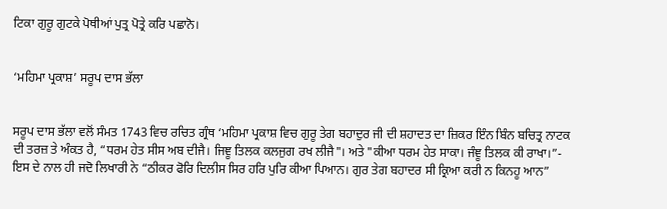ਟਿਕਾ ਗੁਰੂ ਗੁਟਕੇ ਪੋਥੀਆਂ ਪੁਤ੍ਰ ਪੋਤ੍ਰੇ ਕਰਿ ਪਛਾਨੋ।


‘ਮਹਿਮਾ ਪ੍ਰਕਾਸ਼’ ਸਰੂਪ ਦਾਸ ਭੱਲਾ


ਸਰੂਪ ਦਾਸ ਭੱਲਾ ਵਲੋਂ ਸੰਮਤ 1743 ਵਿਚ ਰਚਿਤ ਗ੍ਰੰਥ ‘ਮਹਿਮਾ ਪ੍ਰਕਾਸ਼ ਵਿਚ ਗੁਰੂ ਤੇਗ ਬਹਾਦੁਰ ਜੀ ਦੀ ਸ਼ਹਾਦਤ ਦਾ ਜ਼ਿਕਰ ਇੰਨ ਬਿੰਨ ਬਚਿਤ੍ਰ ਨਾਟਕ ਦੀ ਤਰਜ਼ ਤੇ ਅੰਕਤ ਹੈ, “ਧਰਮ ਹੇਤ ਸੀਸ ਅਬ ਦੀਜੈ। ਜਿਞੂ ਤਿਲਕ ਕਲਜੁਗ ਰਖ ਲੀਜੈ"। ਅਤੇ "ਕੀਆ ਧਰਮ ਹੇਤ ਸਾਕਾ। ਜੰਞੂ ਤਿਲਕ ਕੀ ਰਾਖਾ।”-  ਇਸ ਦੇ ਨਾਲ ਹੀ ਜਦੋ ਲਿਖਾਰੀ ਨੇ “ਠੀਕਰ ਫੋਰਿ ਦਿਲੀਸ ਸਿਰ ਹਰਿ ਪੁਰਿ ਕੀਆ ਪਿਆਨ। ਗੁਰ ਤੇਗ ਬਹਾਦਰ ਸੀ ਕ੍ਰਿਆ ਕਰੀ ਨ ਕਿਨਹੂ ਆਨ”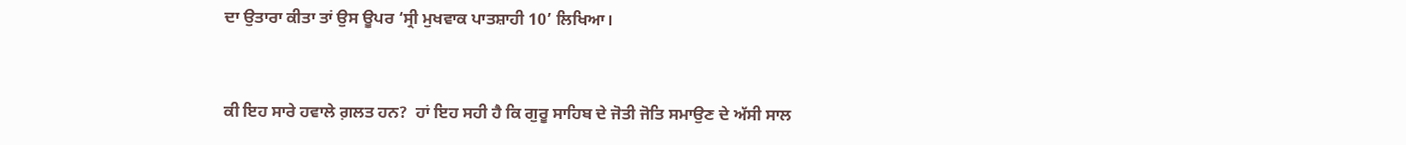ਦਾ ਉਤਾਰਾ ਕੀਤਾ ਤਾਂ ਉਸ ਊਪਰ ‘ਸ੍ਰੀ ਮੁਖਵਾਕ ਪਾਤਸ਼ਾਹੀ 10’ ਲਿਖਿਆ।


ਕੀ ਇਹ ਸਾਰੇ ਹਵਾਲੇ ਗ਼ਲਤ ਹਨ?  ਹਾਂ ਇਹ ਸਹੀ ਹੈ ਕਿ ਗੁਰੂ ਸਾਹਿਬ ਦੇ ਜੋਤੀ ਜੋਤਿ ਸਮਾਉਣ ਦੇ ਅੱਸੀ ਸਾਲ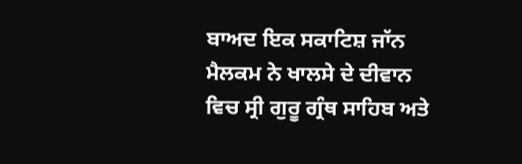ਬਾਅਦ ਇਕ ਸਕਾਟਿਸ਼ ਜਾੱਨ ਮੈਲਕਮ ਨੇ ਖਾਲਸੇ ਦੇ ਦੀਵਾਨ ਵਿਚ ਸ੍ਰੀ ਗੁਰੂ ਗ੍ਰੰਥ ਸਾਹਿਬ ਅਤੇ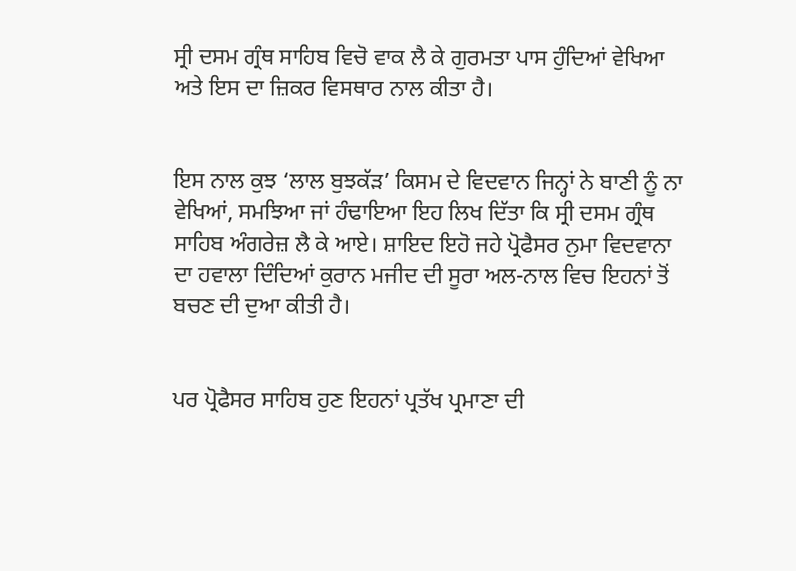ਸ੍ਰੀ ਦਸਮ ਗ੍ਰੰਥ ਸਾਹਿਬ ਵਿਚੋ ਵਾਕ ਲੈ ਕੇ ਗੁਰਮਤਾ ਪਾਸ ਹੁੰਦਿਆਂ ਵੇਖਿਆ ਅਤੇ ਇਸ ਦਾ ਜ਼ਿਕਰ ਵਿਸਥਾਰ ਨਾਲ ਕੀਤਾ ਹੈ।


ਇਸ ਨਾਲ ਕੁਝ ‘ਲਾਲ ਬੁਝਕੱੜ’ ਕਿਸਮ ਦੇ ਵਿਦਵਾਨ ਜਿਨ੍ਹਾਂ ਨੇ ਬਾਣੀ ਨੂੰ ਨਾ ਵੇਖਿਆਂ, ਸਮਝਿਆ ਜਾਂ ਹੰਢਾਇਆ ਇਹ ਲਿਖ ਦਿੱਤਾ ਕਿ ਸ੍ਰੀ ਦਸਮ ਗ੍ਰੰਥ ਸਾਹਿਬ ਅੰਗਰੇਜ਼ ਲੈ ਕੇ ਆਏ। ਸ਼ਾਇਦ ਇਹੋ ਜਹੇ ਪ੍ਰੋਫੈਸਰ ਨੁਮਾ ਵਿਦਵਾਨਾ ਦਾ ਹਵਾਲਾ ਦਿੰਦਿਆਂ ਕੁਰਾਨ ਮਜੀਦ ਦੀ ਸੂਰਾ ਅਲ-ਨਾਲ ਵਿਚ ਇਹਨਾਂ ਤੋਂ ਬਚਣ ਦੀ ਦੁਆ ਕੀਤੀ ਹੈ।


ਪਰ ਪ੍ਰੋਫੈਸਰ ਸਾਹਿਬ ਹੁਣ ਇਹਨਾਂ ਪ੍ਰਤੱਖ ਪ੍ਰਮਾਣਾ ਦੀ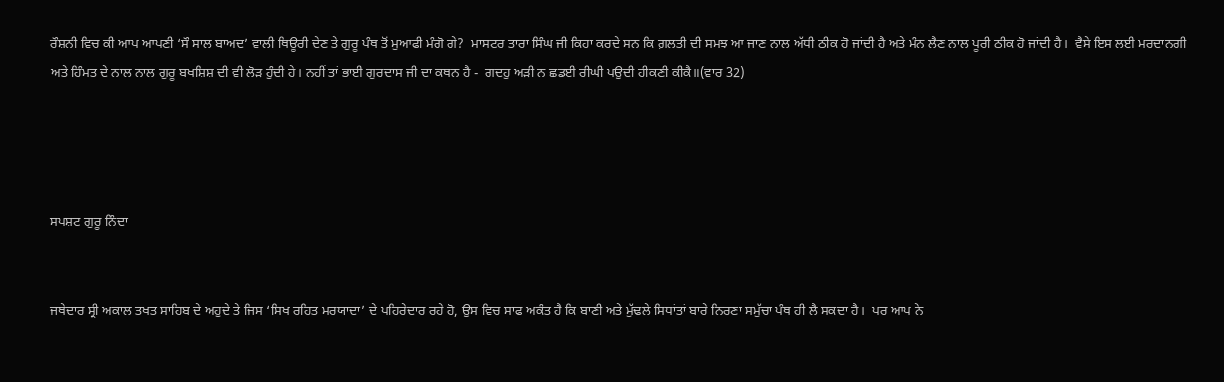ਰੌਸ਼ਨੀ ਵਿਚ ਕੀ ਆਪ ਆਪਣੀ ‘ਸੌ ਸਾਲ ਬਾਅਦ’ ਵਾਲੀ ਥਿਊਰੀ ਦੇਣ ਤੇ ਗੁਰੂ ਪੰਥ ਤੋਂ ਮੁਆਫੀ ਮੰਗੋ ਗੇ?  ਮਾਸਟਰ ਤਾਰਾ ਸਿੰਘ ਜੀ ਕਿਹਾ ਕਰਦੇ ਸਨ ਕਿ ਗ਼ਲਤੀ ਦੀ ਸਮਝ ਆ ਜਾਣ ਨਾਲ ਅੱਧੀ ਠੀਕ ਹੋ ਜਾਂਦੀ ਹੈ ਅਤੇ ਮੰਨ ਲੈਣ ਨਾਲ ਪੂਰੀ ਠੀਕ ਹੋ ਜਾਂਦੀ ਹੈ।  ਵੈਸੇ ਇਸ ਲਈ ਮਰਦਾਨਗੀ ਅਤੇ ਹਿੰਮਤ ਦੇ ਨਾਲ ਨਾਲ ਗੁਰੂ ਬਖਸ਼ਿਸ਼ ਦੀ ਵੀ ਲੋੜ ਹੁੰਦੀ ਹੇ। ਨਹੀਂ ਤਾਂ ਭਾਈ ਗੁਰਦਾਸ ਜੀ ਦਾ ਕਥਨ ਹੈ -  ਗਦਹੁ ਅੜੀ ਨ ਛਡਈ ਰੀਘੀ ਪਉਦੀ ਹੀਕਣੀ ਕੀਕੈ॥(ਵਾਰ 32)




ਸਪਸ਼ਟ ਗੁਰੂ ਨਿੰਦਾ


ਜਥੇਦਾਰ ਸ੍ਰੀ ਅਕਾਲ ਤਖਤ ਸਾਹਿਬ ਦੇ ਅਹੁਦੇ ਤੇ ਜਿਸ ‘ਸਿਖ ਰਹਿਤ ਮਰਯਾਦਾ’ ਦੇ ਪਹਿਰੇਦਾਰ ਰਹੇ ਹੋ, ਉਸ ਵਿਚ ਸਾਫ ਅਕੰਤ ਹੈ ਕਿ ਬਾਣੀ ਅਤੇ ਮੁੱਢਲੇ ਸਿਧਾਂਤਾਂ ਬਾਰੇ ਨਿਰਣਾ ਸਮੁੱਚਾ ਪੰਥ ਹੀ ਲੈ ਸਕਦਾ ਹੈ।  ਪਰ ਆਪ ਨੇ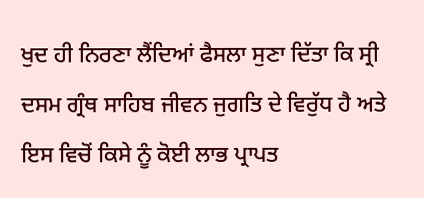ਖੁਦ ਹੀ ਨਿਰਣਾ ਲੈਂਦਿਆਂ ਫੈਸਲਾ ਸੁਣਾ ਦਿੱਤਾ ਕਿ ਸ੍ਰੀ ਦਸਮ ਗ੍ਰੰਥ ਸਾਹਿਬ ਜੀਵਨ ਜੁਗਤਿ ਦੇ ਵਿਰੁੱਧ ਹੈ ਅਤੇ ਇਸ ਵਿਚੋਂ ਕਿਸੇ ਨੂੰ ਕੋਈ ਲਾਭ ਪ੍ਰਾਪਤ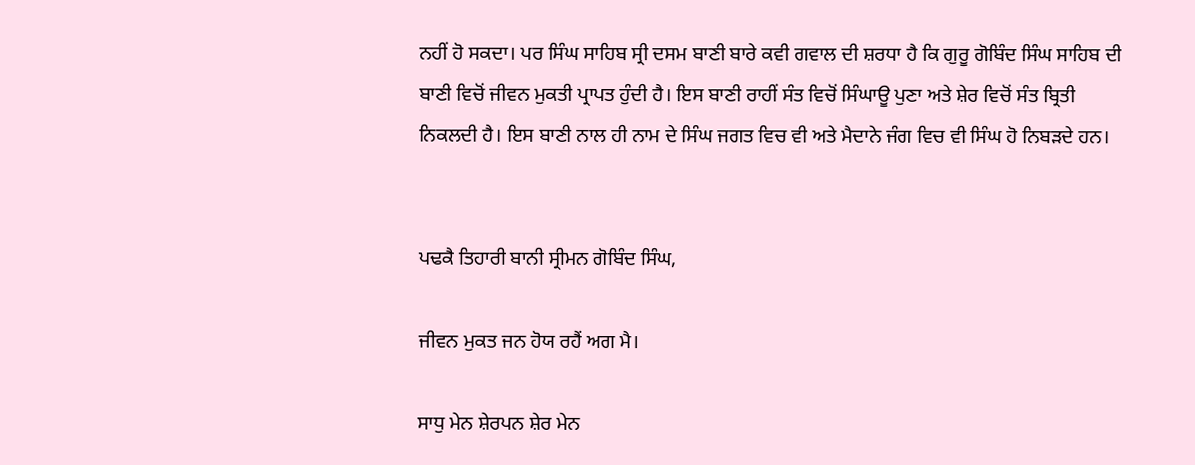ਨਹੀਂ ਹੋ ਸਕਦਾ। ਪਰ ਸਿੰਘ ਸਾਹਿਬ ਸ੍ਰੀ ਦਸਮ ਬਾਣੀ ਬਾਰੇ ਕਵੀ ਗਵਾਲ ਦੀ ਸ਼ਰਧਾ ਹੈ ਕਿ ਗੁਰੂ ਗੋਬਿੰਦ ਸਿੰਘ ਸਾਹਿਬ ਦੀ ਬਾਣੀ ਵਿਚੋਂ ਜੀਵਨ ਮੁਕਤੀ ਪ੍ਰਾਪਤ ਹੁੰਦੀ ਹੈ। ਇਸ ਬਾਣੀ ਰਾਹੀਂ ਸੰਤ ਵਿਚੋਂ ਸਿੰਘਾਊ ਪੁਣਾ ਅਤੇ ਸ਼ੇਰ ਵਿਚੋਂ ਸੰਤ ਬ੍ਰਿਤੀ ਨਿਕਲਦੀ ਹੈ। ਇਸ ਬਾਣੀ ਨਾਲ ਹੀ ਨਾਮ ਦੇ ਸਿੰਘ ਜਗਤ ਵਿਚ ਵੀ ਅਤੇ ਮੈਦਾਨੇ ਜੰਗ ਵਿਚ ਵੀ ਸਿੰਘ ਹੋ ਨਿਬੜਦੇ ਹਨ।


ਪਢਕੈ ਤਿਹਾਰੀ ਬਾਨੀ ਸ੍ਰੀਮਨ ਗੋਬਿੰਦ ਸਿੰਘ,

ਜੀਵਨ ਮੁਕਤ ਜਨ ਹੋਯ ਰਹੈਂ ਅਗ ਮੈ।

ਸਾਧੁ ਮੇਨ ਸ਼ੇਰਪਨ ਸ਼ੇਰ ਮੇਨ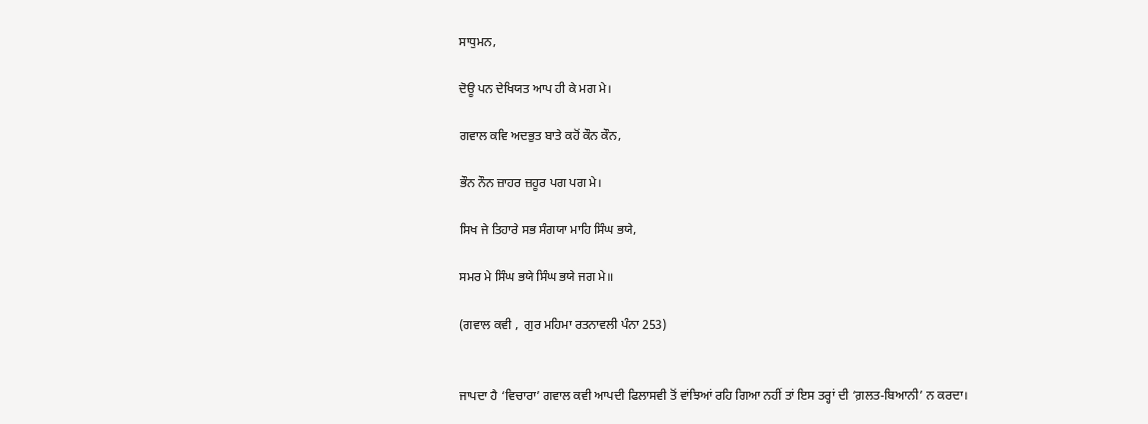ਸਾਧੁਮਨ,

ਦੋਊ ਪਨ ਦੇਖਿਯਤ ਆਪ ਹੀ ਕੇ ਮਗ ਮੇ।

ਗਵਾਲ ਕਵਿ ਅਦਭੁਤ ਬਾਤੇ ਕਹੋਂ ਕੌਨ ਕੌਨ,

ਭੌਨ ਨੌਨ ਜ਼ਾਹਰ ਜ਼ਹੂਰ ਪਗ ਪਗ ਮੇ।

ਸਿਖ ਜੇ ਤਿਹਾਰੇ ਸਭ ਸੰਗਯਾ ਮਾਹਿ ਸਿੰਘ ਭਯੇ,

ਸਮਰ ਮੇ ਸਿੰਘ ਭਯੇ ਸਿੰਘ ਭਯੇ ਜਗ ਮੇ॥

(ਗਵਾਲ ਕਵੀ ,  ਗੁਰ ਮਹਿਮਾ ਰਤਨਾਵਲੀ ਪੰਨਾ 253)


ਜਾਪਦਾ ਹੈ ‘ਵਿਚਾਰਾ’ ਗਵਾਲ ਕਵੀ ਆਪਦੀ ਫਿਲਾਸਵੀ ਤੋਂ ਵਾਂਝਿਆਂ ਰਹਿ ਗਿਆ ਨਹੀਂ ਤਾਂ ਇਸ ਤਰ੍ਹਾਂ ਦੀ ‘ਗ਼ਲਤ-ਬਿਆਨੀ’ ਨ ਕਰਦਾ।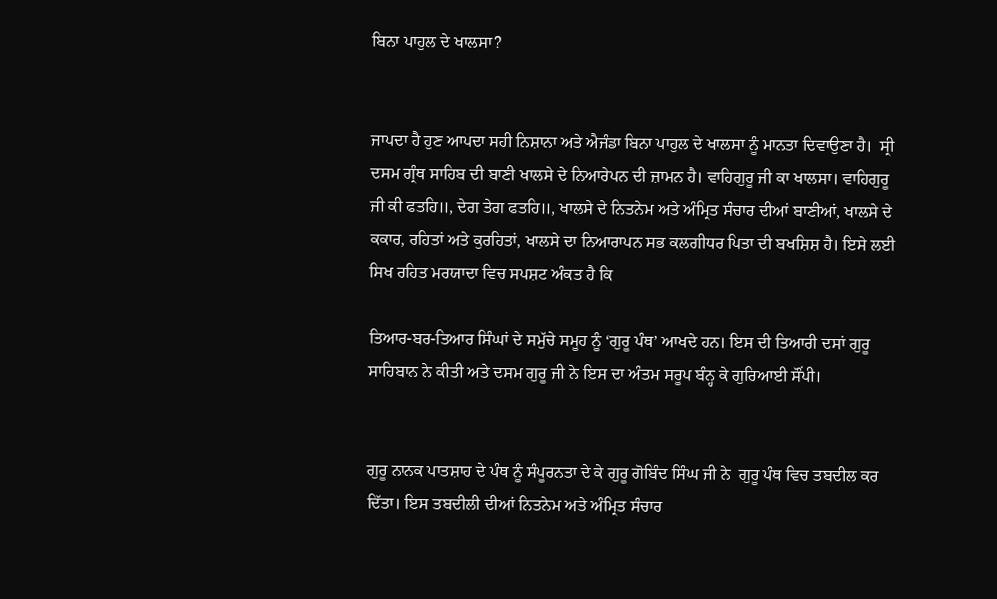ਬਿਨਾ ਪਾਹੁਲ ਦੇ ਖਾਲਸਾ?


ਜਾਪਦਾ ਹੈ ਹੁਣ ਆਪਦਾ ਸਹੀ ਨਿਸ਼ਾਨਾ ਅਤੇ ਐਜੰਡਾ ਬਿਨਾ ਪਾਹੁਲ ਦੇ ਖਾਲਸਾ ਨੂੰ ਮਾਨਤਾ ਦਿਵਾਉਣਾ ਹੈ।  ਸ੍ਰੀ ਦਸਮ ਗ੍ਰੰਥ ਸਾਹਿਬ ਦੀ ਬਾਣੀ ਖਾਲਸੇ ਦੇ ਨਿਆਰੇਪਨ ਦੀ ਜ਼ਾਮਨ ਹੈ। ਵਾਹਿਗੁਰੂ ਜੀ ਕਾ ਖਾਲਸਾ। ਵਾਹਿਗੁਰੂ ਜੀ ਕੀ ਫਤਹਿ॥, ਦੇਗ ਤੇਗ ਫਤਹਿ॥, ਖਾਲਸੇ ਦੇ ਨਿਤਨੇਮ ਅਤੇ ਅੰਮ੍ਰਿਤ ਸੰਚਾਰ ਦੀਆਂ ਬਾਣੀਆਂ, ਖਾਲਸੇ ਦੇ ਕਕਾਰ, ਰਹਿਤਾਂ ਅਤੇ ਕੁਰਹਿਤਾਂ, ਖਾਲਸੇ ਦਾ ਨਿਆਰਾਪਨ ਸਭ ਕਲਗੀਧਰ ਪਿਤਾ ਦੀ ਬਖਸ਼ਿਸ਼ ਹੈ। ਇਸੇ ਲਈ ਸਿਖ ਰਹਿਤ ਮਰਯਾਦਾ ਵਿਚ ਸਪਸ਼ਟ ਅੰਕਤ ਹੈ ਕਿ

ਤਿਆਰ-ਬਰ-ਤਿਆਰ ਸਿੰਘਾਂ ਦੇ ਸਮੁੱਚੇ ਸਮੂਹ ਨੂੰ ‘ਗੁਰੂ ਪੰਥ’ ਆਖਦੇ ਹਨ। ਇਸ ਦੀ ਤਿਆਰੀ ਦਸਾਂ ਗੁਰੂ ਸਾਹਿਬਾਨ ਨੇ ਕੀਤੀ ਅਤੇ ਦਸਮ ਗੁਰੂ ਜੀ ਨੇ ਇਸ ਦਾ ਅੰਤਮ ਸਰੂਪ ਬੰਨ੍ਹ ਕੇ ਗੁਰਿਆਈ ਸੌਂਪੀ।


ਗੁਰੂ ਨਾਨਕ ਪਾਤਸ਼ਾਹ ਦੇ ਪੰਥ ਨੂੰ ਸੰਪੂਰਨਤਾ ਦੇ ਕੇ ਗੁਰੂ ਗੋਬਿੰਦ ਸਿੰਘ ਜੀ ਨੇ  ਗੁਰੂ ਪੰਥ ਵਿਚ ਤਬਦੀਲ ਕਰ ਦਿੱਤਾ। ਇਸ ਤਬਦੀਲੀ ਦੀਆਂ ਨਿਤਨੇਮ ਅਤੇ ਅੰਮ੍ਰਿਤ ਸੰਚਾਰ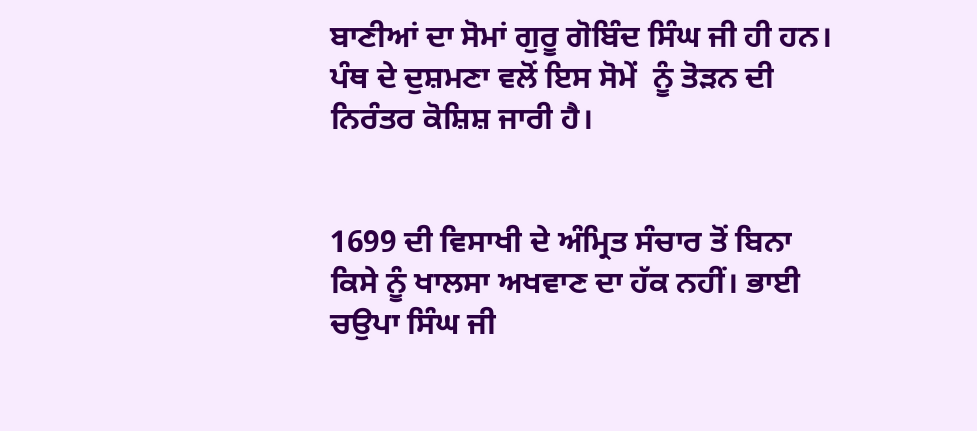ਬਾਣੀਆਂ ਦਾ ਸੋਮਾਂ ਗੁਰੂ ਗੋਬਿੰਦ ਸਿੰਘ ਜੀ ਹੀ ਹਨ। ਪੰਥ ਦੇ ਦੁਸ਼ਮਣਾ ਵਲੋਂ ਇਸ ਸੋਮੇਂ  ਨੂੰ ਤੋੜਨ ਦੀ ਨਿਰੰਤਰ ਕੋਸ਼ਿਸ਼ ਜਾਰੀ ਹੈ।


1699 ਦੀ ਵਿਸਾਖੀ ਦੇ ਅੰਮ੍ਰਿਤ ਸੰਚਾਰ ਤੋਂ ਬਿਨਾ ਕਿਸੇ ਨੂੰ ਖਾਲਸਾ ਅਖਵਾਣ ਦਾ ਹੱਕ ਨਹੀਂ। ਭਾਈ ਚਉਪਾ ਸਿੰਘ ਜੀ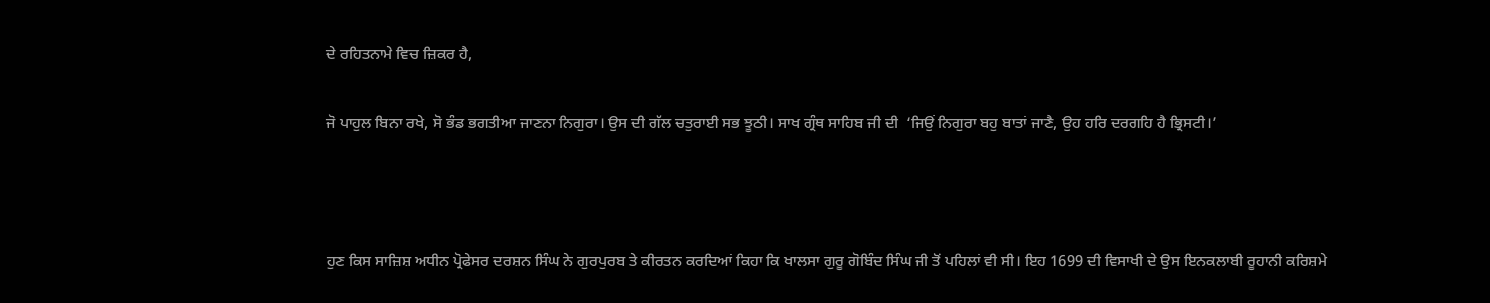ਦੇ ਰਹਿਤਨਾਮੇ ਵਿਚ ਜ਼ਿਕਰ ਹੈ,

ਜੋ ਪਾਹੁਲ ਬਿਨਾ ਰਖੇ, ਸੋ ਭੰਡ ਭਗਤੀਆ ਜਾਣਨਾ ਨਿਗੁਰਾ। ਉਸ ਦੀ ਗੱਲ ਚਤੁਰਾਈ ਸਭ ਝੂਠੀ। ਸਾਖ ਗ੍ਰੰਥ ਸਾਹਿਬ ਜੀ ਦੀ  ‘ਜਿਉਂ ਨਿਗੁਰਾ ਬਹੁ ਬਾਤਾਂ ਜਾਣੈ, ਉਹ ਹਰਿ ਦਰਗਹਿ ਹੈ ਭ੍ਰਿਸਟੀ।’



ਹੁਣ ਕਿਸ ਸਾਜ਼ਿਸ਼ ਅਧੀਨ ਪ੍ਰੋਫੇਸਰ ਦਰਸ਼ਨ ਸਿੰਘ ਨੇ ਗੁਰਪੁਰਬ ਤੇ ਕੀਰਤਨ ਕਰਦਿਆਂ ਕਿਹਾ ਕਿ ਖਾਲਸਾ ਗੁਰੂ ਗੋਬਿੰਦ ਸਿੰਘ ਜੀ ਤੋਂ ਪਹਿਲਾਂ ਵੀ ਸੀ। ਇਹ 1699 ਦੀ ਵਿਸਾਖੀ ਦੇ ਉਸ ਇਨਕਲਾਬੀ ਰੂਹਾਨੀ ਕਰਿਸ਼ਮੇ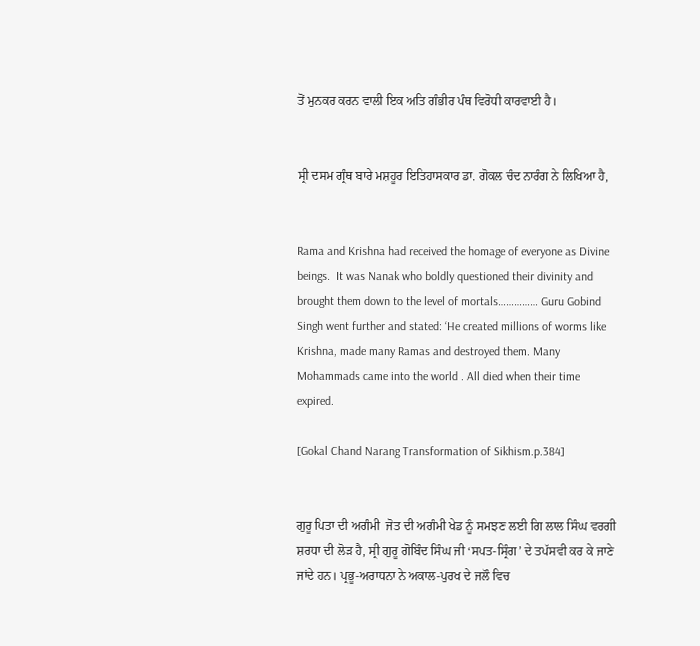ਤੋਂ ਮੁਨਕਰ ਕਰਨ ਵਾਲੀ ਇਕ ਅਤਿ ਗੰਭੀਰ ਪੰਥ ਵਿਰੋਧੀ ਕਾਰਵਾਈ ਹੈ।


ਸ੍ਰੀ ਦਸਮ ਗ੍ਰੰਥ ਬਾਰੇ ਮਸ਼ਹੂਰ ਇਤਿਹਾਸਕਾਰ ਡਾ. ਗੋਕਲ ਚੰਦ ਨਾਰੰਗ ਨੇ ਲਿਖਿਆ ਹੈ,


Rama and Krishna had received the homage of everyone as Divine beings.  It was Nanak who boldly questioned their divinity and brought them down to the level of mortals…………… Guru Gobind Singh went further and stated: ‘He created millions of worms like Krishna, made many Ramas and destroyed them. Many Mohammads came into the world . All died when their time expired.

[Gokal Chand Narang Transformation of Sikhism.p.384]


ਗੁਰੂ ਪਿਤਾ ਦੀ ਅਗੰਮੀ  ਜੋਤ ਦੀ ਅਗੰਮੀ ਖੇਡ ਨੂੰ ਸਮਝਣ ਲਈ ਗਿ ਲਾਲ ਸਿੰਘ ਵਰਗੀ ਸ਼ਰਧਾ ਦੀ ਲੋੜ ਹੈ, ਸ੍ਰੀ ਗੁਰੂ ਗੋਬਿੰਦ ਸਿੰਘ ਜੀ ‘ਸਪਤ-ਸ੍ਰਿੰਗ’ ਦੇ ਤਪੱਸਵੀ ਕਰ ਕੇ ਜਾਣੇ ਜਾਂਦੇ ਹਨ। ਪ੍ਰਭੂ-ਅਰਾਧਨਾ ਨੇ ਅਕਾਲ-ਪੁਰਖ ਦੇ ਜਲੌ ਵਿਚ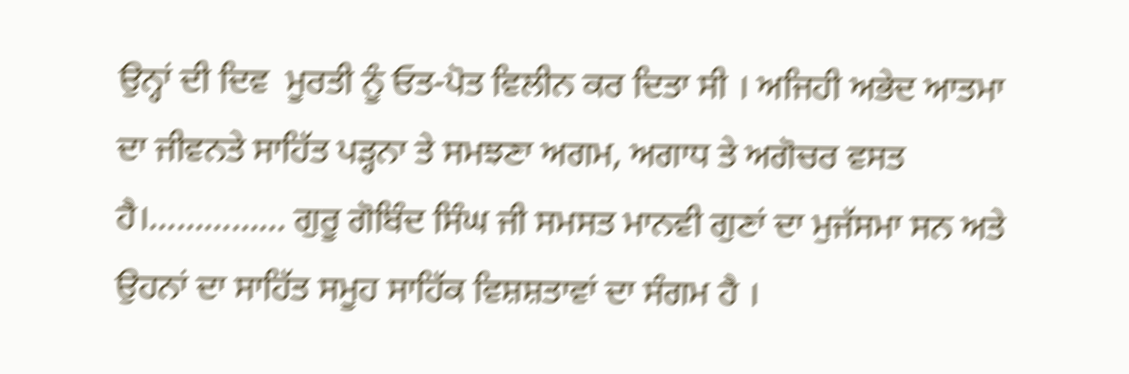ਉਨ੍ਹਾਂ ਦੀ ਦਿਵ  ਮੂਰਤੀ ਨੂੰ ਓਤ-ਪੋਤ ਵਿਲੀਨ ਕਰ ਦਿਤਾ ਸੀ । ਅਜਿਹੀ ਅਭੇਦ ਆਤਮਾ ਦਾ ਜੀਵਨਤੇ ਸਾਹਿੱਤ ਪੜ੍ਹਨਾ ਤੇ ਸਮਝਣਾ ਅਗਮ, ਅਗਾਧ ਤੇ ਅਗੋਚਰ ਵਸਤ ਹੈ।…………… ਗੁਰੂ ਗੋਬਿੰਦ ਸਿੰਘ ਜੀ ਸਮਸਤ ਮਾਨਵੀ ਗੁਣਾਂ ਦਾ ਮੁਜੱਸਮਾ ਸਨ ਅਤੇ ਉਹਨਾਂ ਦਾ ਸਾਹਿੱਤ ਸਮੂਹ ਸਾਹਿੱਕ ਵਿਸ਼ਸ਼ਤਾਵਾਂ ਦਾ ਸੰਗਮ ਹੈ ।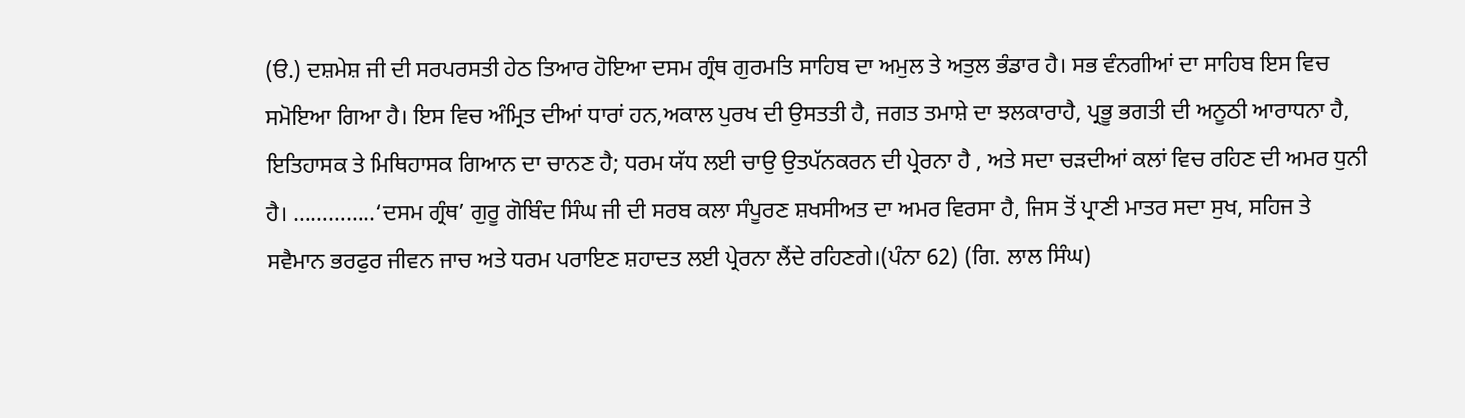(ੳ.) ਦਸ਼ਮੇਸ਼ ਜੀ ਦੀ ਸਰਪਰਸਤੀ ਹੇਠ ਤਿਆਰ ਹੋਇਆ ਦਸਮ ਗ੍ਰੰਥ ਗੁਰਮਤਿ ਸਾਹਿਬ ਦਾ ਅਮੁਲ ਤੇ ਅਤੁਲ ਭੰਡਾਰ ਹੈ। ਸਭ ਵੰਨਗੀਆਂ ਦਾ ਸਾਹਿਬ ਇਸ ਵਿਚ ਸਮੋਇਆ ਗਿਆ ਹੈ। ਇਸ ਵਿਚ ਅੰਮ੍ਰਿਤ ਦੀਆਂ ਧਾਰਾਂ ਹਨ,ਅਕਾਲ ਪੁਰਖ ਦੀ ਉਸਤਤੀ ਹੈ, ਜਗਤ ਤਮਾਸ਼ੇ ਦਾ ਝਲਕਾਰਾਹੈ, ਪ੍ਰਭੂ ਭਗਤੀ ਦੀ ਅਨੂਠੀ ਆਰਾਧਨਾ ਹੈ, ਇਤਿਹਾਸਕ ਤੇ ਮਿਥਿਹਾਸਕ ਗਿਆਨ ਦਾ ਚਾਨਣ ਹੈ; ਧਰਮ ਯੱਧ ਲਈ ਚਾਉ ਉਤਪੱਨਕਰਨ ਦੀ ਪ੍ਰੇਰਨਾ ਹੈ , ਅਤੇ ਸਦਾ ਚੜਦੀਆਂ ਕਲਾਂ ਵਿਚ ਰਹਿਣ ਦੀ ਅਮਰ ਧੁਨੀ ਹੈ। …………..‘ਦਸਮ ਗ੍ਰੰਥ’ ਗੁਰੂ ਗੋਬਿੰਦ ਸਿੰਘ ਜੀ ਦੀ ਸਰਬ ਕਲਾ ਸੰਪੂਰਣ ਸ਼ਖਸੀਅਤ ਦਾ ਅਮਰ ਵਿਰਸਾ ਹੈ, ਜਿਸ ਤੋਂ ਪ੍ਰਾਣੀ ਮਾਤਰ ਸਦਾ ਸੁਖ, ਸਹਿਜ ਤੇ ਸਵੈਮਾਨ ਭਰਫੁਰ ਜੀਵਨ ਜਾਚ ਅਤੇ ਧਰਮ ਪਰਾਇਣ ਸ਼ਹਾਦਤ ਲਈ ਪ੍ਰੇਰਨਾ ਲੈਂਦੇ ਰਹਿਣਗੇ।(ਪੰਨਾ 62) (ਗਿ. ਲਾਲ ਸਿੰਘ)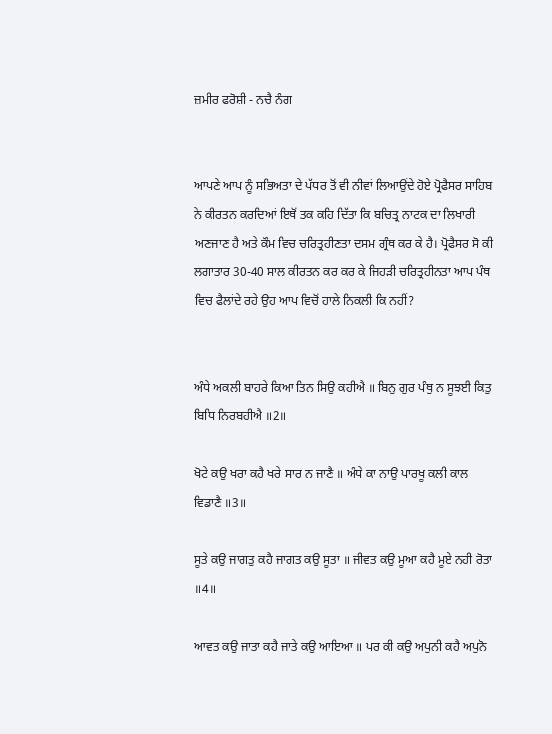ਜ਼ਮੀਰ ਫਰੋਸ਼ੀ - ਨਚੈ ਨੰਗ


ਆਪਣੇ ਆਪ ਨੂੰ ਸਭਿਅਤਾ ਦੇ ਪੱਧਰ ਤੋਂ ਵੀ ਨੀਵਾਂ ਲਿਆਉਂਦੇ ਹੋਏ ਪ੍ਰੋਫੈਸਰ ਸਾਹਿਬ ਨੇ ਕੀਰਤਨ ਕਰਦਿਆਂ ਇਥੋਂ ਤਕ ਕਹਿ ਦਿੱਤਾ ਕਿ ਬਚਿਤ੍ਰ ਨਾਟਕ ਦਾ ਲਿਖਾਰੀ ਅਣਜਾਣ ਹੈ ਅਤੇ ਕੌਮ ਵਿਚ ਚਰਿਤ੍ਰਹੀਣਤਾ ਦਸਮ ਗ੍ਰੰਥ ਕਰ ਕੇ ਹੈ। ਪ੍ਰੋਫੈਸਰ ਸੋ ਕੀ ਲਗਾਤਾਰ 30-40 ਸਾਲ ਕੀਰਤਨ ਕਰ ਕਰ ਕੇ ਜਿਹੜੀ ਚਰਿਤ੍ਰਹੀਨਤਾ ਆਪ ਪੰਥ ਵਿਚ ਫੈਲਾਂਦੇ ਰਹੇ ਉਹ ਆਪ ਵਿਚੋਂ ਹਾਲੇ ਨਿਕਲੀ ਕਿ ਨਹੀਂ?


ਅੰਧੇ ਅਕਲੀ ਬਾਹਰੇ ਕਿਆ ਤਿਨ ਸਿਉ ਕਹੀਐ ॥ ਬਿਨੁ ਗੁਰ ਪੰਥੁ ਨ ਸੂਝਈ ਕਿਤੁ ਬਿਧਿ ਨਿਰਬਹੀਐ ॥2॥

ਖੋਟੇ ਕਉ ਖਰਾ ਕਹੈ ਖਰੇ ਸਾਰ ਨ ਜਾਣੈ ॥ ਅੰਧੇ ਕਾ ਨਾਉ ਪਾਰਖੂ ਕਲੀ ਕਾਲ ਵਿਡਾਣੈ ॥3॥

ਸੂਤੇ ਕਉ ਜਾਗਤੁ ਕਹੈ ਜਾਗਤ ਕਉ ਸੂਤਾ ॥ ਜੀਵਤ ਕਉ ਮੂਆ ਕਹੈ ਮੂਏ ਨਹੀ ਰੋਤਾ ॥4॥

ਆਵਤ ਕਉ ਜਾਤਾ ਕਹੈ ਜਾਤੇ ਕਉ ਆਇਆ ॥ ਪਰ ਕੀ ਕਉ ਅਪੁਨੀ ਕਹੈ ਅਪੁਨੋ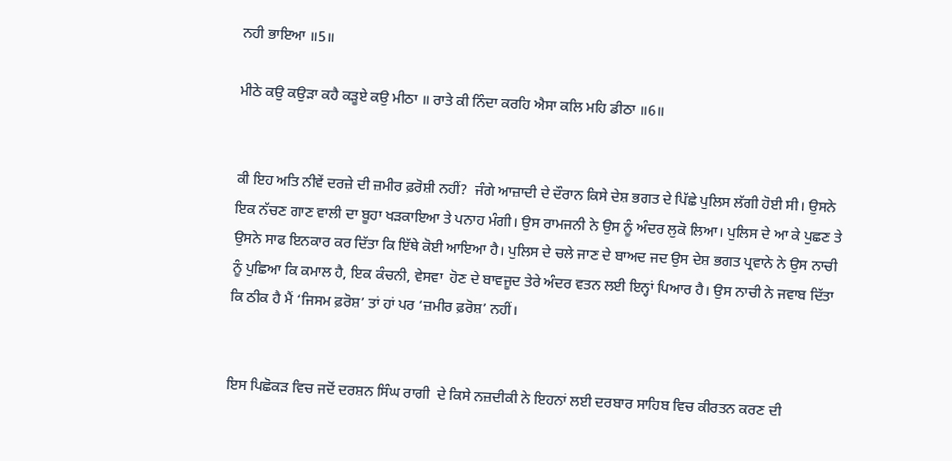ਨਹੀ ਭਾਇਆ ॥5॥

ਮੀਠੇ ਕਉ ਕਉੜਾ ਕਹੈ ਕੜੂਏ ਕਉ ਮੀਠਾ ॥ ਰਾਤੇ ਕੀ ਨਿੰਦਾ ਕਰਹਿ ਐਸਾ ਕਲਿ ਮਹਿ ਡੀਠਾ ॥6॥


ਕੀ ਇਹ ਅਤਿ ਨੀਵੇਂ ਦਰਜ਼ੇ ਦੀ ਜ਼ਮੀਰ ਫ਼ਰੋਸ਼ੀ ਨਹੀਂ?  ਜੰਗੇ ਆਜ਼ਾਦੀ ਦੇ ਦੌਰਾਨ ਕਿਸੇ ਦੇਸ਼ ਭਗਤ ਦੇ ਪਿੱਛੇ ਪੁਲਿਸ ਲੱਗੀ ਹੋਈ ਸੀ। ਉਸਨੇ ਇਕ ਨੱਚਣ ਗਾਣ ਵਾਲੀ ਦਾ ਬੂਹਾ ਖੜਕਾਇਆ ਤੇ ਪਨਾਹ ਮੰਗੀ। ਉਸ ਰਾਮਜਨੀ ਨੇ ਉਸ ਨੂੰ ਅੰਦਰ ਲੁਕੋ ਲਿਆ। ਪੁਲਿਸ ਦੇ ਆ ਕੇ ਪੁਛਣ ਤੇ ਉਸਨੇ ਸਾਫ ਇਨਕਾਰ ਕਰ ਦਿੱਤਾ ਕਿ ਇੱਥੇ ਕੋਈ ਆਇਆ ਹੈ। ਪੁਲਿਸ ਦੇ ਚਲੇ ਜਾਣ ਦੇ ਬਾਅਦ ਜਦ ਉਸ ਦੇਸ਼ ਭਗਤ ਪ੍ਰਵਾਨੇ ਨੇ ਉਸ ਨਾਚੀ ਨੂੰ ਪੁਛਿਆ ਕਿ ਕਮਾਲ ਹੈ, ਇਕ ਕੰਚਨੀ, ਵੇਸਵਾ  ਹੋਣ ਦੇ ਬਾਵਜੂਦ ਤੇਰੇ ਅੰਦਰ ਵਤਨ ਲਈ ਇਨ੍ਹਾਂ ਪਿਆਰ ਹੈ। ਉਸ ਨਾਚੀ ਨੇ ਜਵਾਬ ਦਿੱਤਾ ਕਿ ਠੀਕ ਹੈ ਮੈਂ ‘ਜਿਸਮ ਫ਼ਰੋਸ਼’ ਤਾਂ ਹਾਂ ਪਰ ‘ਜ਼ਮੀਰ ਫ਼ਰੋਸ਼’ ਨਹੀਂ।


ਇਸ ਪਿਛੋਕੜ ਵਿਚ ਜਦੋਂ ਦਰਸ਼ਨ ਸਿੰਘ ਰਾਗੀ  ਦੇ ਕਿਸੇ ਨਜ਼ਦੀਕੀ ਨੇ ਇਹਨਾਂ ਲਈ ਦਰਬਾਰ ਸਾਹਿਬ ਵਿਚ ਕੀਰਤਨ ਕਰਣ ਦੀ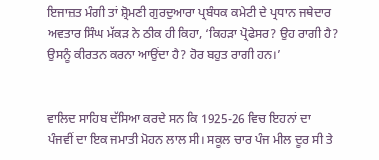ਇਜਾਜ਼ਤ ਮੰਗੀ ਤਾਂ ਸ਼੍ਰੋਮਣੀ ਗੁਰਦੁਆਰਾ ਪ੍ਰਬੰਧਕ ਕਮੇਟੀ ਦੇ ਪ੍ਰਧਾਨ ਜਥੇਦਾਰ ਅਵਤਾਰ ਸਿੰਘ ਮੱਕੜ ਨੇ ਠੀਕ ਹੀ ਕਿਹਾ, ‘ਕਿਹੜਾ ਪ੍ਰੋਫੇਸਰ? ਉਹ ਰਾਗੀ ਹੈ? ਉਸਨੂੰ ਕੀਰਤਨ ਕਰਨਾ ਆਉਂਦਾ ਹੈ? ਹੋਰ ਬਹੁਤ ਰਾਗੀ ਹਨ।’


ਵਾਲਿਦ ਸਾਹਿਬ ਦੱਸਿਆ ਕਰਦੇ ਸਨ ਕਿ 1925-26 ਵਿਚ ਇਹਨਾਂ ਦਾ ਪੰਜਵੀਂ ਦਾ ਇਕ ਜਮਾਤੀ ਮੋਹਨ ਲਾਲ ਸੀ। ਸਕੂਲ ਚਾਰ ਪੰਜ ਮੀਲ ਦੂਰ ਸੀ ਤੇ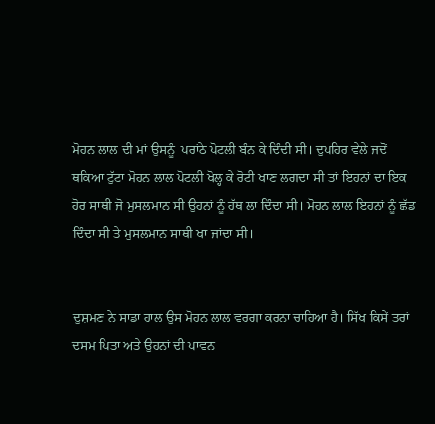ਮੋਹਨ ਲਾਲ ਦੀ ਮਾਂ ਉਸਨੂੰ  ਪਰਾਂਠੇ ਪੋਟਲੀ ਬੰਨ ਕੇ ਦਿੰਦੀ ਸੀ। ਦੁਪਹਿਰ ਵੇਲੇ ਜਦੋਂ ਥਕਿਆ ਟੁੱਟਾ ਮੋਹਨ ਲਾਲ ਪੋਟਲੀ ਖੋਲ੍ਹ ਕੇ ਰੋਟੀ ਖਾਣ ਲਗਦਾ ਸੀ ਤਾਂ ਇਹਨਾਂ ਦਾ ਇਕ ਹੋਰ ਸਾਥੀ ਜੋ ਮੁਸਲਮਾਨ ਸੀ ਉਹਨਾਂ ਨੂੰ ਹੱਥ ਲਾ ਦਿੰਦਾ ਸੀ। ਮੋਹਨ ਲਾਲ ਇਹਨਾਂ ਨੂੰ ਛੱਡ ਦਿੰਦਾ ਸੀ ਤੇ ਮੁਸਲਮਾਨ ਸਾਥੀ ਖਾ ਜਾਂਦਾ ਸੀ।


ਦੁਸ਼ਮਣ ਨੇ ਸਾਡਾ ਹਾਲ ਉਸ ਮੋਹਨ ਲਾਲ ਵਰਗਾ ਕਰਨਾ ਚਾਹਿਆ ਹੈ। ਸਿੱਖ ਕਿਸੇਂ ਤਰਾਂ ਦਸਮ ਪਿਤਾ ਅਤੇ ਉਹਨਾਂ ਦੀ ਪਾਵਨ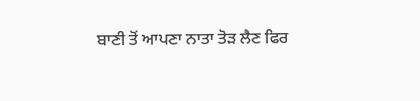ਬਾਣੀ ਤੋਂ ਆਪਣਾ ਨਾਤਾ ਤੋੜ ਲੈਣ ਫਿਰ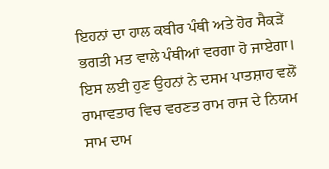ਇਹਨਾਂ ਦਾ ਹਾਲ ਕਬੀਰ ਪੰਥੀ ਅਤੇ ਹੋਰ ਸੈਕੜੇਂ ਭਗਤੀ ਮਤ ਵਾਲੇ ਪੰਥੀਆਂ ਵਰਗਾ ਹੋ ਜਾਏਗਾ। ਇਸ ਲਈ ਹੁਣ ਉਹਨਾਂ ਨੇ ਦਸਮ ਪਾਤਸ਼ਾਹ ਵਲੋਂ ਰਾਮਾਵਤਾਰ ਵਿਚ ਵਰਣਤ ਰਾਮ ਰਾਜ ਦੇ ਨਿਯਮ ਸਾਮ ਦਾਮ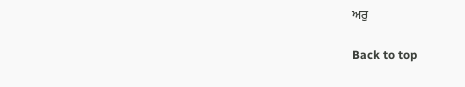ਅਰੁ

Back to top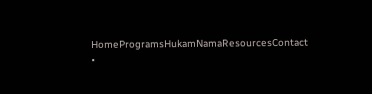HomeProgramsHukamNamaResourcesContact •